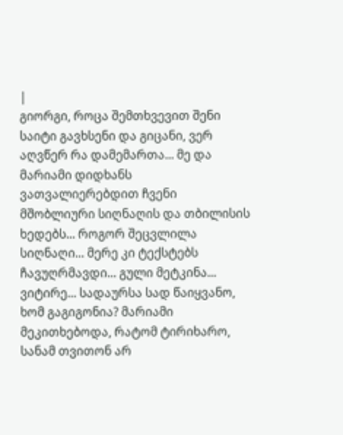|
გიორგი, როცა შემთხვევით შენი საიტი გავხსენი და გიცანი, ვერ აღვწერ რა დამემართა... მე და მარიამი დიდხანს ვათვალიერებდით ჩვენი მშობლიური სიღნაღის და თბილისის ხედებს... როგორ შეცვლილა სიღნაღი... მერე კი ტექსტებს ჩავუღრმავდი... გული მეტკინა... ვიტირე... სადაურსა სად წაიყვანო, ხომ გაგიგონია? მარიამი მეკითხებოდა, რატომ ტირიხარო, სანამ თვითონ არ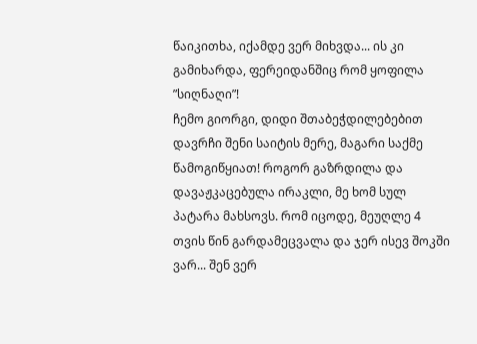წაიკითხა, იქამდე ვერ მიხვდა... ის კი გამიხარდა, ფერეიდანშიც რომ ყოფილა ”სიღნაღი”!
ჩემო გიორგი, დიდი შთაბეჭდილებებით დავრჩი შენი საიტის მერე, მაგარი საქმე წამოგიწყიათ! როგორ გაზრდილა და დავაჟკაცებულა ირაკლი, მე ხომ სულ პატარა მახსოვს. რომ იცოდე, მეუღლე 4 თვის წინ გარდამეცვალა და ჯერ ისევ შოკში ვარ... შენ ვერ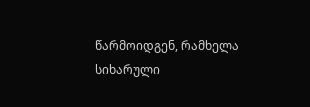წარმოიდგენ, რამხელა სიხარული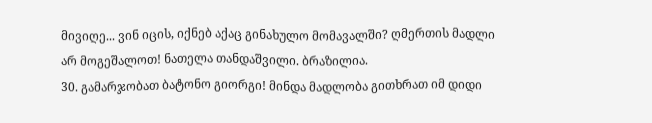მივიღე... ვინ იცის, იქნებ აქაც გინახულო მომავალში? ღმერთის მადლი არ მოგეშალოთ! ნათელა თანდაშვილი. ბრაზილია.
30. გამარჯობათ ბატონო გიორგი! მინდა მადლობა გითხრათ იმ დიდი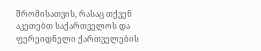შრომისათვის, რასაც თქვენ აკეთებთ საქართველოს და ფერეიდნელი ქართველების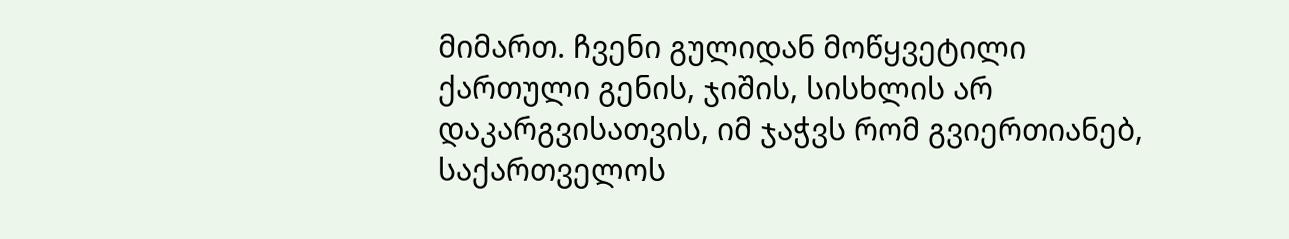მიმართ. ჩვენი გულიდან მოწყვეტილი ქართული გენის, ჯიშის, სისხლის არ დაკარგვისათვის, იმ ჯაჭვს რომ გვიერთიანებ, საქართველოს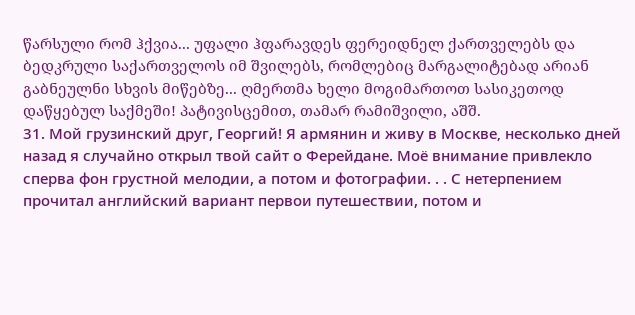წარსული რომ ჰქვია... უფალი ჰფარავდეს ფერეიდნელ ქართველებს და ბედკრული საქართველოს იმ შვილებს, რომლებიც მარგალიტებად არიან გაბნეულნი სხვის მიწებზე... ღმერთმა ხელი მოგიმართოთ სასიკეთოდ დაწყებულ საქმეში! პატივისცემით, თამარ რამიშვილი, აშშ.
31. Мой грузинский друг, Георгий! Я армянин и живу в Москве‚ несколько дней назад я случайно открыл твой сайт о Ферейдане. Моё внимание привлекло сперва фон грустной мелодии, а потом и фотографии. . . С нетерпением прочитал английский вариант первои путешествии, потом и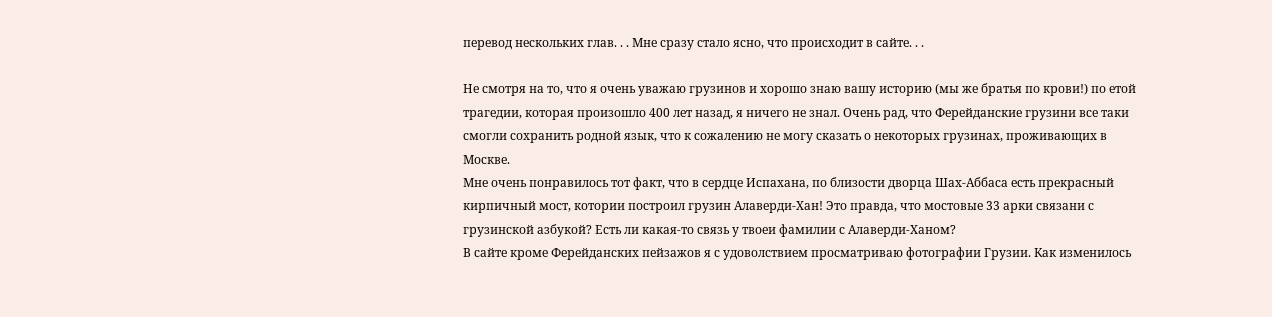перевод нескольких глав. . . Мне сразу стало ясно, что происходит в сайте. . .

Не смотря на то, что я очень уважаю грузинов и хорошо знаю вашу историю (мы же братья по крови!) по етой трагедии, которая произошло 400 лет назад, я ничего не знал. Очень рад, что Ферейданские грузини все таки смогли сохранить родной язык, что к сожалению не могу сказать о некоторых грузинах, проживающих в Москве.
Мне очень понравилось тот факт, что в сердце Испахана, по близости дворца Шах-Аббаса есть прекрасный кирпичный мост, котории построил грузин Алаверди-Хан! Это правда, что мостовые 33 арки связани с грузинской азбукой? Есть ли какая-то связь у твоеи фамилии с Алаверди-Ханом?
В сайте кроме Ферейданских пейзажов я с удоволствием просматриваю фотографии Грузии. Как изменилось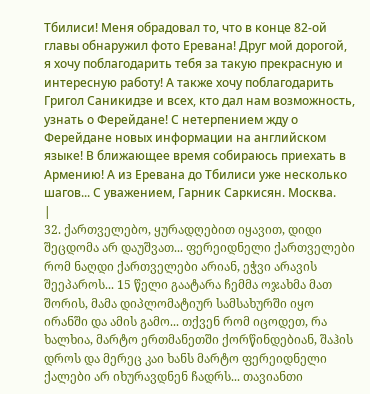Тбилиси! Меня обрадовал то, что в конце 82-ой главы обнаружил фото Еревана! Друг мой дорогой, я хочу поблагодарить тебя за такую прекрасную и интересную работу! А также хочу поблагодарить Григол Саникидзе и всех, кто дал нам возможность, узнать о Ферейдане! С нетерпением жду о Ферейдане новых информации на английском языке! В ближающее время собираюсь приехать в Армению! А из Еревана до Тбилиси уже несколько шагов... С уважением, Гарник Саркисян. Москва.
|
32. ქართველებო, ყურადღებით იყავით, დიდი შეცდომა არ დაუშვათ... ფერეიდნელი ქართველები რომ ნაღდი ქართველები არიან, ეჭვი არავის შეეპაროს... 15 წელი გაატარა ჩემმა ოჯახმა მათ შორის, მამა დიპლომატიურ სამსახურში იყო ირანში და ამის გამო... თქვენ რომ იცოდეთ, რა ხალხია, მარტო ერთმანეთში ქორწინდებიან, შაჰის დროს და მერეც კაი ხანს მარტო ფერეიდნელი ქალები არ იხურავდნენ ჩადრს... თავიანთი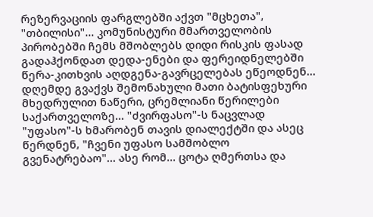რეზერვაციის ფარგლებში აქვთ "მცხეთა", "თბილისი"... კომუნისტური მმართველობის პირობებში ჩემს მშობლებს დიდი რისკის ფასად გადაჰქონდათ დედა-ენები და ფერეიდნელებში წერა-კითხვის აღდგენა-გავრცელებას ეწეოდნენ... დღემდე გვაქვს შემონახული მათი ბატისფეხური მხედრულით ნაწერი, ცრემლიანი წერილები საქართველოზე... "ძვირფასო"-ს ნაცვლად "უფასო"-ს ხმარობენ თავის დიალექტში და ასეც წერდნენ, "ჩვენი უფასო სამშობლო გვენატრებაო"... ასე რომ... ცოტა ღმერთსა და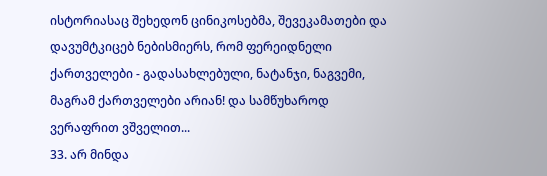ისტორიასაც შეხედონ ცინიკოსებმა, შევეკამათები და დავუმტკიცებ ნებისმიერს, რომ ფერეიდნელი ქართველები - გადასახლებული, ნატანჯი, ნაგვემი, მაგრამ ქართველები არიან! და სამწუხაროდ ვერაფრით ვშველით...
33. არ მინდა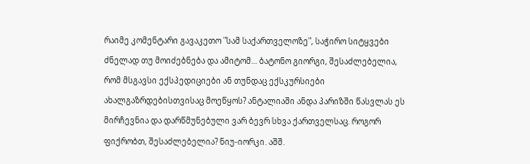რაიმე კომენტარი გავაკეთო "სამ საქართველოზე", საჭირო სიტყვები ძნელად თუ მოიძებნება და ამიტომ... ბატონო გიორგი, შესაძლებელია, რომ მსგავსი ექსპედიციები ან თუნდაც ექსკურსიები ახალგაზრდებისთვისაც მოეწყოს? ანტალიაში ანდა პარიზში წასვლას ეს მირჩევნია და დარწმუნებული ვარ ბევრ სხვა ქართველსაც. როგორ ფიქრობთ, შესაძლებელია? ნიუ-იორკი. აშშ.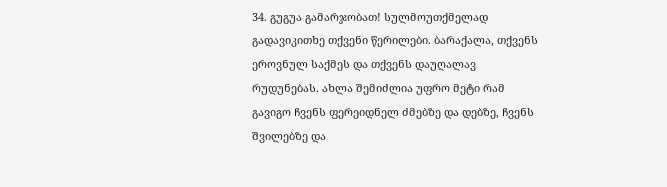34. გუგუა გამარჯობათ! სულმოუთქმელად გადავიკითხე თქვენი წერილები. ბარაქალა, თქვენს ეროვნულ საქმეს და თქვენს დაუღალავ რუდუნებას. ახლა შემიძლია უფრო მეტი რამ გავიგო ჩვენს ფერეიდნელ ძმებზე და დებზე, ჩვენს შვილებზე და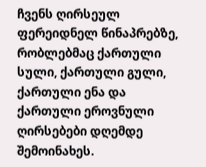ჩვენს ღირსეულ ფერეიდნელ წინაპრებზე, რობლებმაც ქართული სული, ქართული გული, ქართული ენა და ქართული ეროვნული ღირსებები დღემდე შემოინახეს.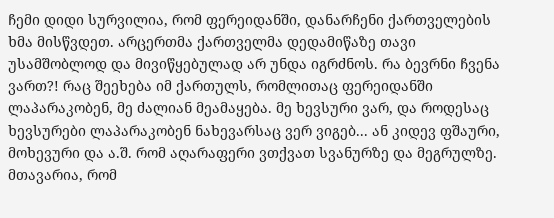ჩემი დიდი სურვილია, რომ ფერეიდანში, დანარჩენი ქართველების ხმა მისწვდეთ. არცერთმა ქართველმა დედამიწაზე თავი უსამშობლოდ და მივიწყებულად არ უნდა იგრძნოს. რა ბევრნი ჩვენა ვართ?! რაც შეეხება იმ ქართულს, რომლითაც ფერეიდანში ლაპარაკობენ, მე ძალიან მეამაყება. მე ხევსური ვარ, და როდესაც ხევსურები ლაპარაკობენ ნახევარსაც ვერ ვიგებ... ან კიდევ ფშაური, მოხევური და ა.შ. რომ აღარაფერი ვთქვათ სვანურზე და მეგრულზე. მთავარია, რომ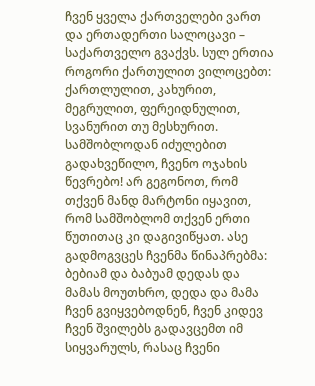ჩვენ ყველა ქართველები ვართ და ერთადერთი სალოცავი – საქართველო გვაქვს. სულ ერთია როგორი ქართულით ვილოცებთ: ქართლულით, კახურით, მეგრულით, ფერეიდნულით, სვანურით თუ მესხურით.
სამშობლოდან იძულებით გადახვეწილო, ჩვენო ოჯახის წევრებო! არ გეგონოთ, რომ თქვენ მანდ მარტონი იყავით, რომ სამშობლომ თქვენ ერთი წუთითაც კი დაგივიწყათ. ასე გადმოგვცეს ჩვენმა წინაპრებმა: ბებიამ და ბაბუამ დედას და მამას მოუთხრო, დედა და მამა ჩვენ გვიყვებოდნენ, ჩვენ კიდევ ჩვენ შვილებს გადავცემთ იმ სიყვარულს, რასაც ჩვენი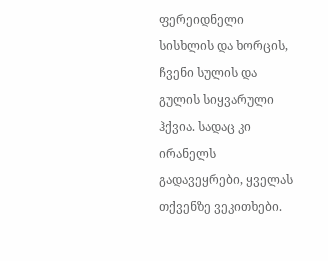ფერეიდნელი სისხლის და ხორცის, ჩვენი სულის და გულის სიყვარული ჰქვია. სადაც კი ირანელს გადავეყრები, ყველას თქვენზე ვეკითხები.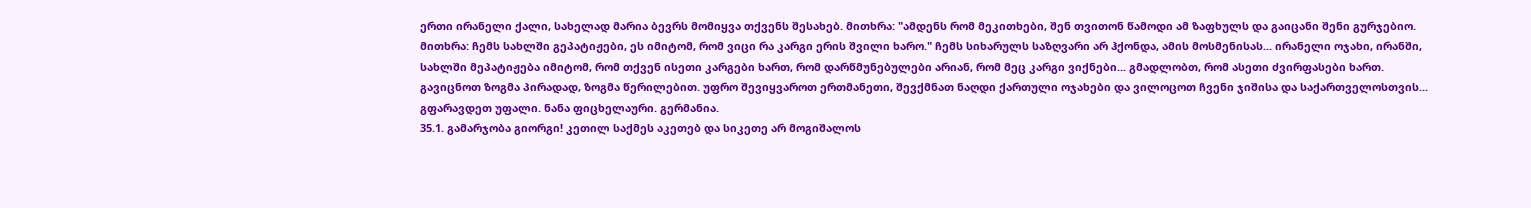ერთი ირანელი ქალი, სახელად მარია ბევრს მომიყვა თქვენს შესახებ. მითხრა: "ამდენს რომ მეკითხები, შენ თვითონ წამოდი ამ ზაფხულს და გაიცანი შენი გურჯებიო. მითხრა: ჩემს სახლში გეპატიჟები, ეს იმიტომ, რომ ვიცი რა კარგი ერის შვილი ხარო." ჩემს სიხარულს საზღვარი არ ჰქონდა, ამის მოსმენისას... ირანელი ოჯახი, ირანში, სახლში მეპატიჟება იმიტომ, რომ თქვენ ისეთი კარგები ხართ, რომ დარწმუნებულები არიან, რომ მეც კარგი ვიქნები... გმადლობთ, რომ ასეთი ძვირფასები ხართ. გავიცნოთ ზოგმა პირადად, ზოგმა წერილებით. უფრო შევიყვაროთ ერთმანეთი, შევქმნათ ნაღდი ქართული ოჯახები და ვილოცოთ ჩვენი ჯიშისა და საქართველოსთვის... გფარავდეთ უფალი. ნანა ფიცხელაური. გერმანია.
35.1. გამარჯობა გიორგი! კეთილ საქმეს აკეთებ და სიკეთე არ მოგიშალოს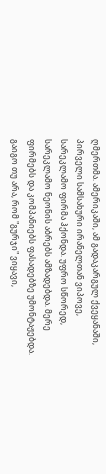ღმერთმა. ამერიკაში, ამ გადაკარგულ ქვეყანაში, პირველი სამსახური ირანელთან ვიპოვე, სარეკლამო ფირმა ჰქონდა. უფრო სწორედ, სარეკლამო ნეონის აბრებს ამზადებდა. მერე ფირმებს და კომპანიებს ფასადებზე უმონტაჟებდა. გაიგო თუ არა, რომ "გურჯი" ვიყავი,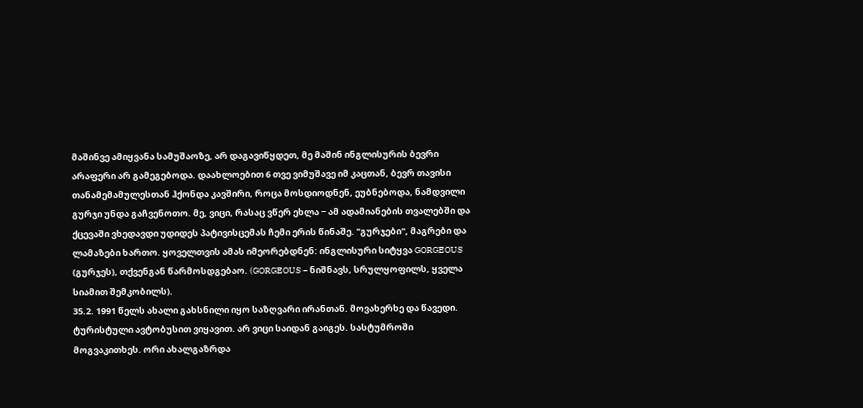მაშინვე ამიყვანა სამუშაოზე, არ დაგავიწყდეთ, მე მაშინ ინგლისურის ბევრი არაფერი არ გამეგებოდა. დაახლოებით 6 თვე ვიმუშავე იმ კაცთან, ბევრ თავისი თანამემამულესთან ჰქონდა კავშირი, როცა მოსდიოდნენ, ეუბნებოდა, ნამდვილი გურჯი უნდა გაჩვენოთო. მე, ვიცი, რასაც ვწერ ეხლა − ამ ადამიანების თვალებში და ქცევაში ვხედავდი უდიდეს პატივისცემას ჩემი ერის წინაშე. "გურჯები", მაგრები და ლამაზები ხართო. ყოველთვის ამას იმეორებდნენ: ინგლისური სიტყვა GORGEOUS (გურჯეს), თქვენგან წარმოსდგებაო. (GORGEOUS − ნიშნავს, სრულყოფილს, ყველა სიამით შემკობილს).
35.2. 1991 წელს ახალი გახსნილი იყო საზღვარი ირანთან. მოვახერხე და წავედი. ტურისტული ავტობუსით ვიყავით. არ ვიცი საიდან გაიგეს. სასტუმროში მოგვაკითხეს. ორი ახალგაზრდა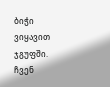ბიჭი ვიყავით ჯგუფში. ჩვენ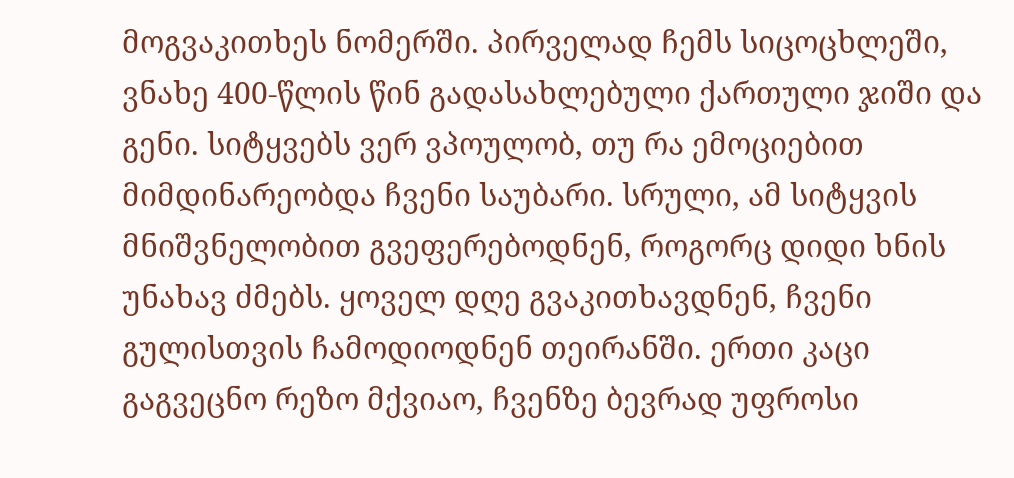მოგვაკითხეს ნომერში. პირველად ჩემს სიცოცხლეში, ვნახე 400-წლის წინ გადასახლებული ქართული ჯიში და გენი. სიტყვებს ვერ ვპოულობ, თუ რა ემოციებით მიმდინარეობდა ჩვენი საუბარი. სრული, ამ სიტყვის მნიშვნელობით გვეფერებოდნენ, როგორც დიდი ხნის უნახავ ძმებს. ყოველ დღე გვაკითხავდნენ, ჩვენი გულისთვის ჩამოდიოდნენ თეირანში. ერთი კაცი გაგვეცნო რეზო მქვიაო, ჩვენზე ბევრად უფროსი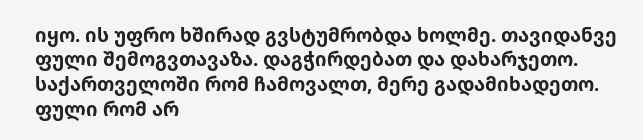იყო. ის უფრო ხშირად გვსტუმრობდა ხოლმე. თავიდანვე ფული შემოგვთავაზა. დაგჭირდებათ და დახარჯეთო. საქართველოში რომ ჩამოვალთ, მერე გადამიხადეთო. ფული რომ არ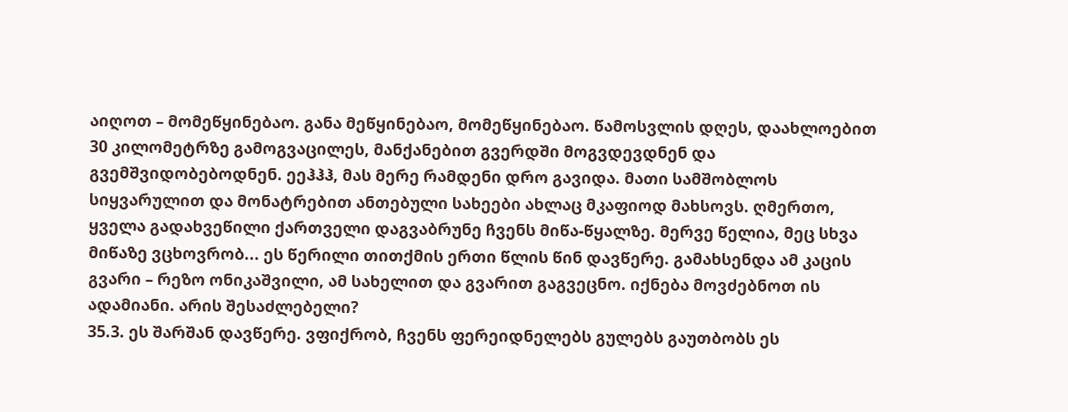აიღოთ – მომეწყინებაო. განა მეწყინებაო, მომეწყინებაო. წამოსვლის დღეს, დაახლოებით 30 კილომეტრზე გამოგვაცილეს, მანქანებით გვერდში მოგვდევდნენ და გვემშვიდობებოდნენ. ეეჰჰჰ, მას მერე რამდენი დრო გავიდა. მათი სამშობლოს სიყვარულით და მონატრებით ანთებული სახეები ახლაც მკაფიოდ მახსოვს. ღმერთო, ყველა გადახვეწილი ქართველი დაგვაბრუნე ჩვენს მიწა-წყალზე. მერვე წელია, მეც სხვა მიწაზე ვცხოვრობ... ეს წერილი თითქმის ერთი წლის წინ დავწერე. გამახსენდა ამ კაცის გვარი – რეზო ონიკაშვილი, ამ სახელით და გვარით გაგვეცნო. იქნება მოვძებნოთ ის ადამიანი. არის შესაძლებელი?
35.3. ეს შარშან დავწერე. ვფიქრობ, ჩვენს ფერეიდნელებს გულებს გაუთბობს ეს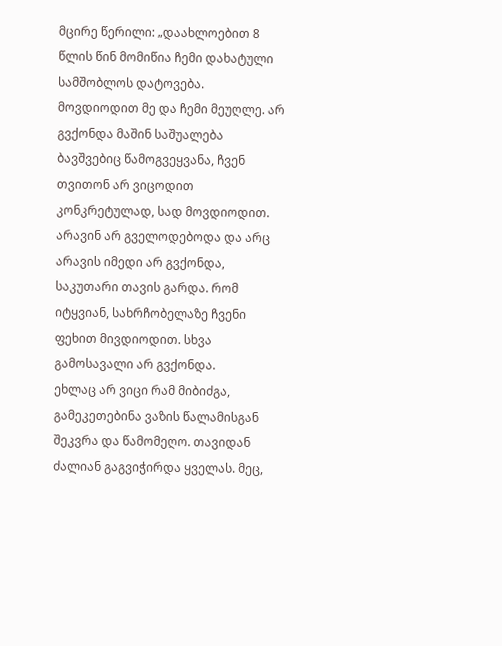მცირე წერილი: „დაახლოებით 8 წლის წინ მომიწია ჩემი დახატული სამშობლოს დატოვება. მოვდიოდით მე და ჩემი მეუღლე. არ გვქონდა მაშინ საშუალება ბავშვებიც წამოგვეყვანა, ჩვენ თვითონ არ ვიცოდით კონკრეტულად, სად მოვდიოდით. არავინ არ გველოდებოდა და არც არავის იმედი არ გვქონდა, საკუთარი თავის გარდა. რომ იტყვიან, სახრჩობელაზე ჩვენი ფეხით მივდიოდით. სხვა გამოსავალი არ გვქონდა.
ეხლაც არ ვიცი რამ მიბიძგა, გამეკეთებინა ვაზის წალამისგან შეკვრა და წამომეღო. თავიდან ძალიან გაგვიჭირდა ყველას. მეც,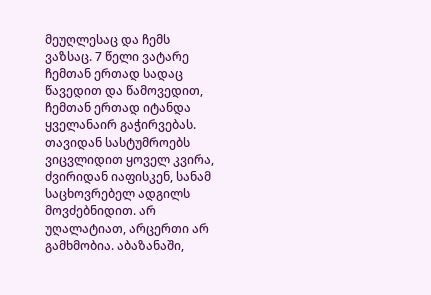მეუღლესაც და ჩემს ვაზსაც. 7 წელი ვატარე ჩემთან ერთად სადაც წავედით და წამოვედით, ჩემთან ერთად იტანდა ყველანაირ გაჭირვებას. თავიდან სასტუმროებს ვიცვლიდით ყოველ კვირა, ძვირიდან იაფისკენ, სანამ საცხოვრებელ ადგილს მოვძებნიდით. არ უღალატიათ, არცერთი არ გამხმობია. აბაზანაში,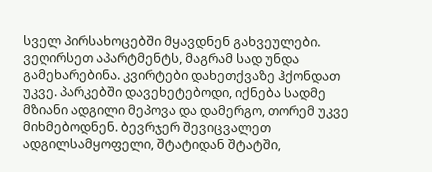სველ პირსახოცებში მყავდნენ გახვეულები. ვეღირსეთ აპარტმენტს, მაგრამ სად უნდა გამეხარებინა. კვირტები დახეთქვაზე ჰქონდათ უკვე. პარკებში დავეხეტებოდი, იქნება სადმე მზიანი ადგილი მეპოვა და დამერგო, თორემ უკვე მიხმებოდნენ. ბევრჯერ შევიცვალეთ ადგილსამყოფელი, შტატიდან შტატში,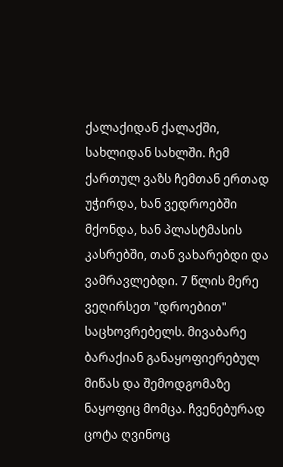ქალაქიდან ქალაქში, სახლიდან სახლში. ჩემ ქართულ ვაზს ჩემთან ერთად უჭირდა, ხან ვედროებში მქონდა, ხან პლასტმასის კასრებში, თან ვახარებდი და ვამრავლებდი. 7 წლის მერე ვეღირსეთ "დროებით" საცხოვრებელს. მივაბარე ბარაქიან განაყოფიერებულ მიწას და შემოდგომაზე ნაყოფიც მომცა. ჩვენებურად ცოტა ღვინოც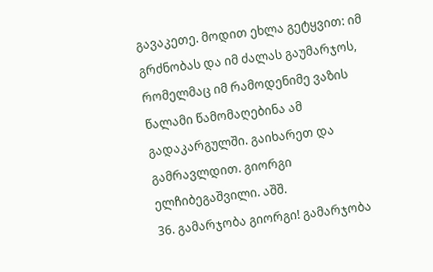გავაკეთე. მოდით ეხლა გეტყვით: იმ გრძნობას და იმ ძალას გაუმარჯოს, რომელმაც იმ რამოდენიმე ვაზის წალამი წამომაღებინა ამ გადაკარგულში. გაიხარეთ და გამრავლდით. გიორგი ელჩიბეგაშვილი. აშშ.
36. გამარჯობა გიორგი! გამარჯობა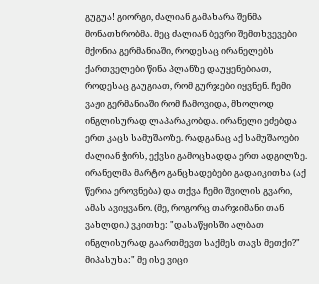გუგუა! გიორგი, ძალიან გამახარა შენმა მონათხრობმა. მეც ძალიან ბევრი შემთხვევები მქონია გერმანიაში, როდესაც ირანელებს ქართველები წინა პლანზე დაუყენებიათ, როდესაც გაუგიათ, რომ გურჯები იყვნენ. ჩემი ვაჟი გერმანიაში რომ ჩამოვიდა, მხოლოდ ინგლისურად ლაპარაკობდა. ირანელი ეძებდა ერთ კაცს სამუშაოზე. რადგანაც აქ სამუშაოები ძალიან ჭირს, ექვსი გამოცხადდა ერთ ადგილზე. ირანელმა მარტო განცხადებები გადაიკითხა (აქ წერია ეროვნება) და თქვა ჩემი შვილის გვარი, ამას ავიყვანო. (მე, როგორც თარჯიმანი თან ვახლდი.) ვკითხე: "დასაწყისში ალბათ ინგლისურად გაართმევთ საქმეს თავს მეთქი?" მიპასუხა:" მე ისე ვიცი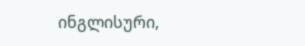ინგლისური,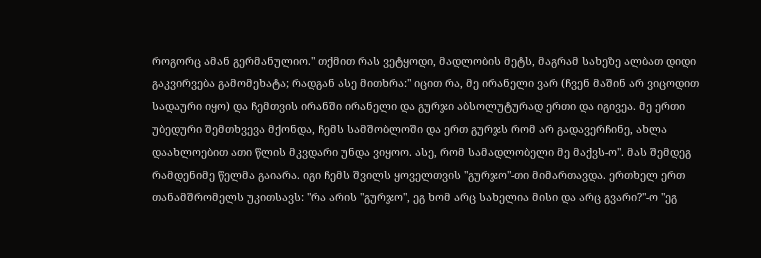როგორც ამან გერმანულიო." თქმით რას ვეტყოდი, მადლობის მეტს, მაგრამ სახეზე ალბათ დიდი გაკვირვება გამომეხატა; რადგან ასე მითხრა:" იცით რა, მე ირანელი ვარ (ჩვენ მაშინ არ ვიცოდით სადაური იყო) და ჩემთვის ირანში ირანელი და გურჯი აბსოლუტურად ერთი და იგივეა. მე ერთი უბედური შემთხვევა მქონდა, ჩემს სამშობლოში და ერთ გურჯს რომ არ გადავერჩინე, ახლა დაახლოებით ათი წლის მკვდარი უნდა ვიყოო. ასე, რომ სამადლობელი მე მაქვს-ო". მას შემდეგ რამდენიმე წელმა გაიარა. იგი ჩემს შვილს ყოველთვის "გურჯო"-თი მიმართავდა. ერთხელ ერთ თანამშრომელს უკითსავს: "რა არის "გურჯო", ეგ ხომ არც სახელია მისი და არც გვარი?"-ო "ეგ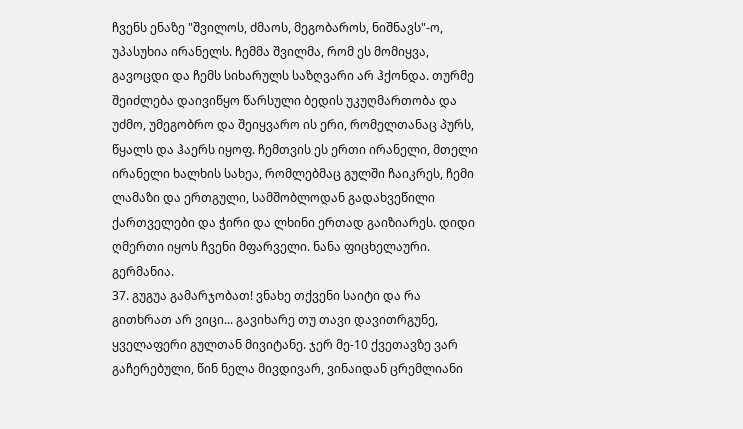ჩვენს ენაზე "შვილოს, ძმაოს, მეგობაროს, ნიშნავს"-ო, უპასუხია ირანელს. ჩემმა შვილმა, რომ ეს მომიყვა, გავოცდი და ჩემს სიხარულს საზღვარი არ ჰქონდა. თურმე შეიძლება დაივიწყო წარსული ბედის უკუღმართობა და უძმო, უმეგობრო და შეიყვარო ის ერი, რომელთანაც პურს, წყალს და ჰაერს იყოფ. ჩემთვის ეს ერთი ირანელი, მთელი ირანელი ხალხის სახეა, რომლებმაც გულში ჩაიკრეს, ჩემი ლამაზი და ერთგული, სამშობლოდან გადახვეწილი ქართველები და ჭირი და ლხინი ერთად გაიზიარეს. დიდი ღმერთი იყოს ჩვენი მფარველი. ნანა ფიცხელაური. გერმანია.
37. გუგუა გამარჯობათ! ვნახე თქვენი საიტი და რა გითხრათ არ ვიცი... გავიხარე თუ თავი დავითრგუნე, ყველაფერი გულთან მივიტანე. ჯერ მე-10 ქვეთავზე ვარ გაჩერებული, წინ ნელა მივდივარ, ვინაიდან ცრემლიანი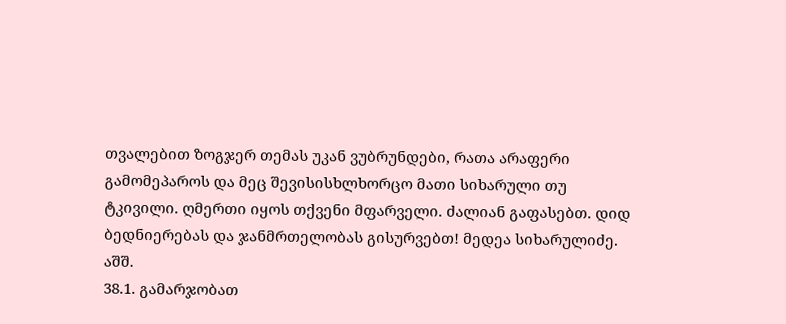თვალებით ზოგჯერ თემას უკან ვუბრუნდები, რათა არაფერი გამომეპაროს და მეც შევისისხლხორცო მათი სიხარული თუ ტკივილი. ღმერთი იყოს თქვენი მფარველი. ძალიან გაფასებთ. დიდ ბედნიერებას და ჯანმრთელობას გისურვებთ! მედეა სიხარულიძე. აშშ.
38.1. გამარჯობათ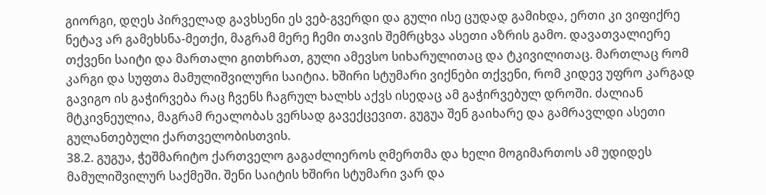გიორგი, დღეს პირველად გავხსენი ეს ვებ-გვერდი და გული ისე ცუდად გამიხდა, ერთი კი ვიფიქრე ნეტავ არ გამეხსნა-მეთქი, მაგრამ მერე ჩემი თავის შემრცხვა ასეთი აზრის გამო. დავათვალიერე თქვენი საიტი და მართალი გითხრათ, გული ამევსო სიხარულითაც და ტკივილითაც. მართლაც რომ კარგი და სუფთა მამულიშვილური საიტია. ხშირი სტუმარი ვიქნები თქვენი, რომ კიდევ უფრო კარგად გავიგო ის გაჭირვება რაც ჩვენს ჩაგრულ ხალხს აქვს ისედაც ამ გაჭირვებულ დროში. ძალიან მტკივნეულია, მაგრამ რეალობას ვერსად გავექცევით. გუგუა შენ გაიხარე და გამრავლდი ასეთი გულანთებული ქართველობისთვის.
38.2. გუგუა, ჭეშმარიტო ქართველო გაგაძლიეროს ღმერთმა და ხელი მოგიმართოს ამ უდიდეს მამულიშვილურ საქმეში. შენი საიტის ხშირი სტუმარი ვარ და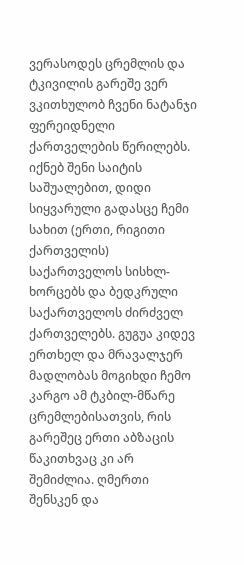ვერასოდეს ცრემლის და ტკივილის გარეშე ვერ ვკითხულობ ჩვენი ნატანჯი ფერეიდნელი ქართველების წერილებს. იქნებ შენი საიტის საშუალებით, დიდი სიყვარული გადასცე ჩემი სახით (ერთი, რიგითი ქართველის) საქართველოს სისხლ-ხორცებს და ბედკრული საქართველოს ძირძველ ქართველებს. გუგუა კიდევ ერთხელ და მრავალჯერ მადლობას მოგიხდი ჩემო კარგო ამ ტკბილ-მწარე ცრემლებისათვის, რის გარეშეც ერთი აბზაცის წაკითხვაც კი არ შემიძლია. ღმერთი შენსკენ და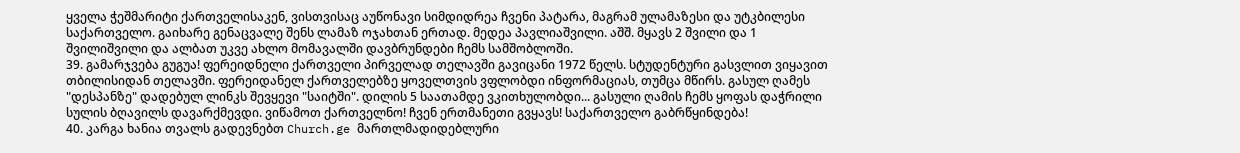ყველა ჭეშმარიტი ქართველისაკენ, ვისთვისაც აუწონავი სიმდიდრეა ჩვენი პატარა, მაგრამ ულამაზესი და უტკბილესი საქართველო. გაიხარე გენაცვალე შენს ლამაზ ოჯახთან ერთად. მედეა პავლიაშვილი. აშშ. მყავს 2 შვილი და 1 შვილიშვილი და ალბათ უკვე ახლო მომავალში დავბრუნდები ჩემს სამშობლოში.
39. გამარჯვება გუგუა! ფერეიდნელი ქართველი პირველად თელავში გავიცანი 1972 წელს. სტუდენტური გასვლით ვიყავით თბილისიდან თელავში. ფერეიდანელ ქართველებზე ყოველთვის ვფლობდი ინფორმაციას, თუმცა მწირს. გასულ ღამეს "დესპანზე" დადებულ ლინკს შევყევი "საიტში". დილის 5 საათამდე ვკითხულობდი... გასული ღამის ჩემს ყოფას დაჭრილი სულის ბღავილს დავარქმევდი. ვიწამოთ ქართველნო! ჩვენ ერთმანეთი გვყავს! საქართველო გაბრწყინდება!
40. კარგა ხანია თვალს გადევნებთ Church.ge მართლმადიდებლური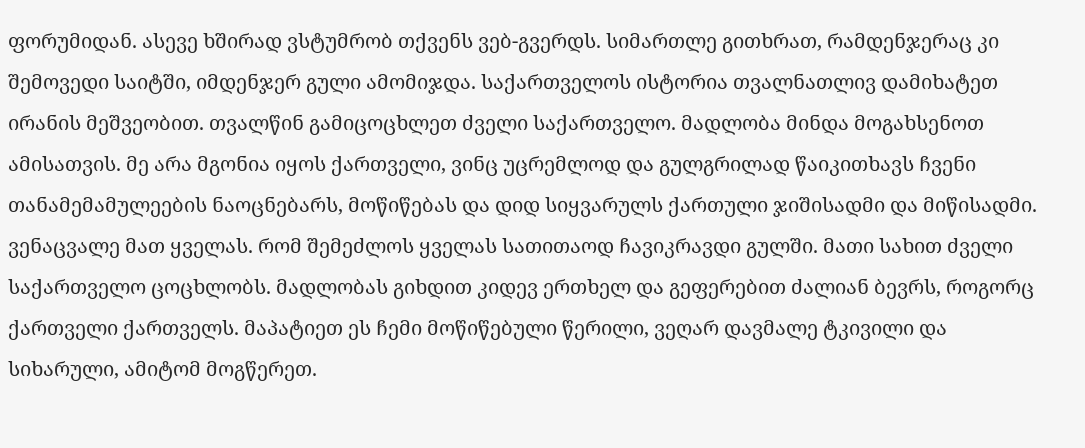ფორუმიდან. ასევე ხშირად ვსტუმრობ თქვენს ვებ-გვერდს. სიმართლე გითხრათ, რამდენჯერაც კი შემოვედი საიტში, იმდენჯერ გული ამომიჯდა. საქართველოს ისტორია თვალნათლივ დამიხატეთ ირანის მეშვეობით. თვალწინ გამიცოცხლეთ ძველი საქართველო. მადლობა მინდა მოგახსენოთ ამისათვის. მე არა მგონია იყოს ქართველი, ვინც უცრემლოდ და გულგრილად წაიკითხავს ჩვენი თანამემამულეების ნაოცნებარს, მოწიწებას და დიდ სიყვარულს ქართული ჯიშისადმი და მიწისადმი. ვენაცვალე მათ ყველას. რომ შემეძლოს ყველას სათითაოდ ჩავიკრავდი გულში. მათი სახით ძველი საქართველო ცოცხლობს. მადლობას გიხდით კიდევ ერთხელ და გეფერებით ძალიან ბევრს, როგორც ქართველი ქართველს. მაპატიეთ ეს ჩემი მოწიწებული წერილი, ვეღარ დავმალე ტკივილი და სიხარული, ამიტომ მოგწერეთ.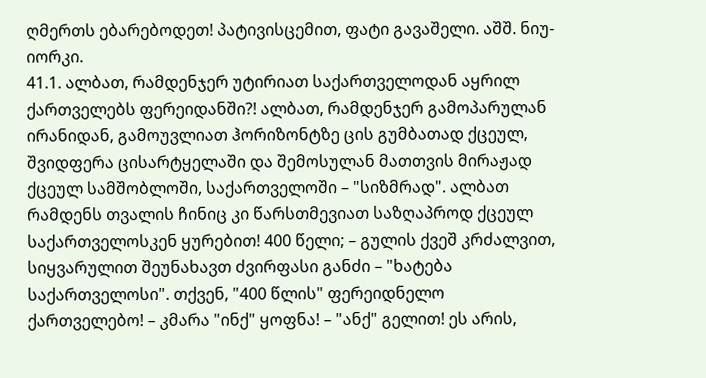ღმერთს ებარებოდეთ! პატივისცემით, ფატი გავაშელი. აშშ. ნიუ-იორკი.
41.1. ალბათ, რამდენჯერ უტირიათ საქართველოდან აყრილ ქართველებს ფერეიდანში?! ალბათ, რამდენჯერ გამოპარულან ირანიდან, გამოუვლიათ ჰორიზონტზე ცის გუმბათად ქცეულ, შვიდფერა ცისარტყელაში და შემოსულან მათთვის მირაჟად ქცეულ სამშობლოში, საქართველოში – "სიზმრად". ალბათ რამდენს თვალის ჩინიც კი წარსთმევიათ საზღაპროდ ქცეულ საქართველოსკენ ყურებით! 400 წელი; – გულის ქვეშ კრძალვით, სიყვარულით შეუნახავთ ძვირფასი განძი – "ხატება საქართველოსი". თქვენ, "400 წლის" ფერეიდნელო ქართველებო! – კმარა "ინქ" ყოფნა! – "ანქ" გელით! ეს არის,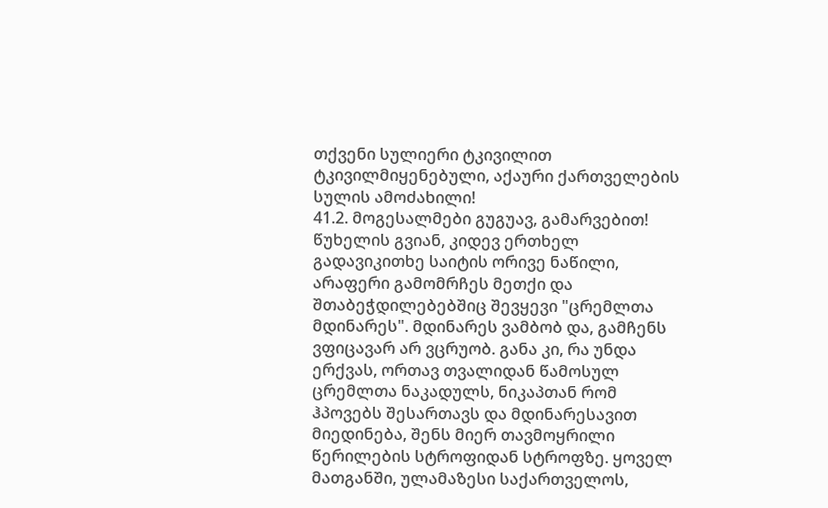თქვენი სულიერი ტკივილით ტკივილმიყენებული, აქაური ქართველების სულის ამოძახილი!
41.2. მოგესალმები გუგუავ, გამარვებით! წუხელის გვიან, კიდევ ერთხელ გადავიკითხე საიტის ორივე ნაწილი, არაფერი გამომრჩეს მეთქი და შთაბეჭდილებებშიც შევყევი "ცრემლთა მდინარეს". მდინარეს ვამბობ და, გამჩენს ვფიცავარ არ ვცრუობ. განა კი, რა უნდა ერქვას, ორთავ თვალიდან წამოსულ ცრემლთა ნაკადულს, ნიკაპთან რომ ჰპოვებს შესართავს და მდინარესავით მიედინება, შენს მიერ თავმოყრილი წერილების სტროფიდან სტროფზე. ყოველ მათგანში, ულამაზესი საქართველოს,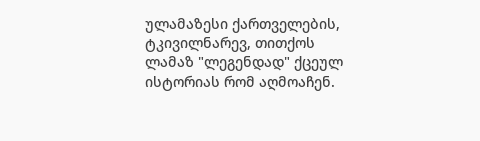ულამაზესი ქართველების, ტკივილნარევ, თითქოს ლამაზ "ლეგენდად" ქცეულ ისტორიას რომ აღმოაჩენ.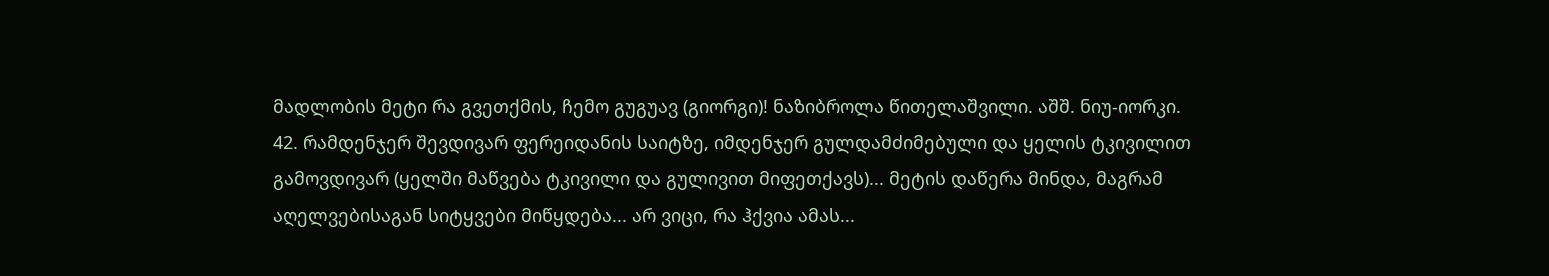მადლობის მეტი რა გვეთქმის, ჩემო გუგუავ (გიორგი)! ნაზიბროლა წითელაშვილი. აშშ. ნიუ-იორკი.
42. რამდენჯერ შევდივარ ფერეიდანის საიტზე, იმდენჯერ გულდამძიმებული და ყელის ტკივილით გამოვდივარ (ყელში მაწვება ტკივილი და გულივით მიფეთქავს)... მეტის დაწერა მინდა, მაგრამ აღელვებისაგან სიტყვები მიწყდება... არ ვიცი, რა ჰქვია ამას...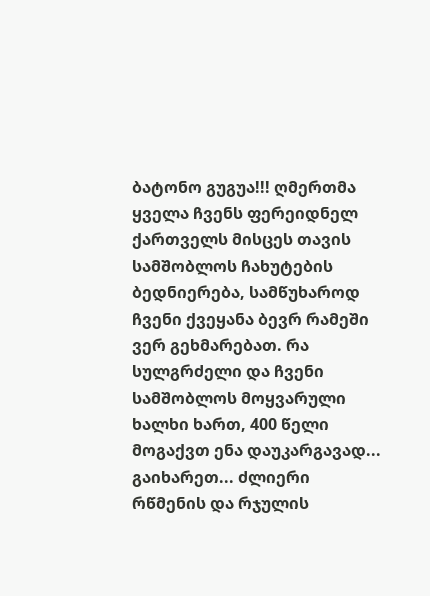ბატონო გუგუა!!! ღმერთმა ყველა ჩვენს ფერეიდნელ ქართველს მისცეს თავის სამშობლოს ჩახუტების ბედნიერება, სამწუხაროდ ჩვენი ქვეყანა ბევრ რამეში ვერ გეხმარებათ. რა სულგრძელი და ჩვენი სამშობლოს მოყვარული ხალხი ხართ, 400 წელი მოგაქვთ ენა დაუკარგავად... გაიხარეთ... ძლიერი რწმენის და რჯულის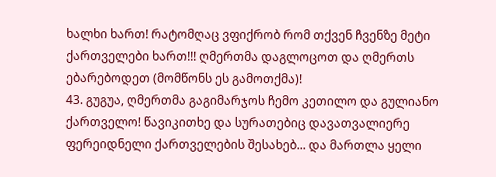ხალხი ხართ! რატომღაც ვფიქრობ რომ თქვენ ჩვენზე მეტი ქართველები ხართ!!! ღმერთმა დაგლოცოთ და ღმერთს ებარებოდეთ (მომწონს ეს გამოთქმა)!
43. გუგუა, ღმერთმა გაგიმარჯოს ჩემო კეთილო და გულიანო ქართველო! წავიკითხე და სურათებიც დავათვალიერე ფერეიდნელი ქართველების შესახებ... და მართლა ყელი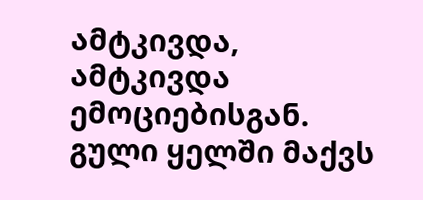ამტკივდა, ამტკივდა ემოციებისგან. გული ყელში მაქვს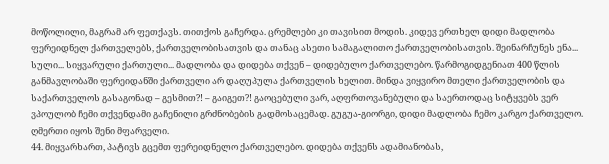მოწოლილი, მაგრამ არ ფეთქავს. თითქოს გაჩერდა. ცრემლები კი თავისით მოდის. კიდევ ერთხელ დიდი მადლობა ფერეიდნელ ქართველებს, ქართველობისათვის და თანაც ასეთი სამაგალითო ქართველობისათვის. შეინარჩუნეს ენა... სული... სიყვარული ქართული... მადლობა და დიდება თქვენ – დიდებულო ქართველებო. წარმოგიდგენიათ 400 წლის განმავლობაში ფერეიდანში ქართველი არ დაღუპულა ქართველის ხელით. მინდა ვიყვირო მთელი ქართველობის და საქართველოს გასაგონად – გესმით?! – გაიგეთ?! გაოცებული ვარ, აღფრთოვანებული და საერთოდაც სიტყვებს ვერ ვპოულობ ჩემი თქვენდამი გაჩენილი გრძნობების გადმოსაცემად. გუგუა-გიორგი, დიდი მადლობა ჩემო კარგო ქართველო. ღმერთი იყოს შენი მფარველი.
44. მიყვარხართ, პატივს გცემთ ფერეიდნელო ქართველებო. დიდება თქვენს ადამიანობას,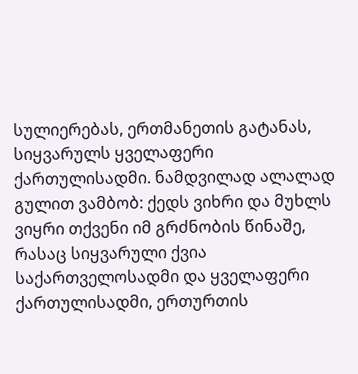სულიერებას, ერთმანეთის გატანას, სიყვარულს ყველაფერი ქართულისადმი. ნამდვილად ალალად გულით ვამბობ: ქედს ვიხრი და მუხლს ვიყრი თქვენი იმ გრძნობის წინაშე, რასაც სიყვარული ქვია საქართველოსადმი და ყველაფერი ქართულისადმი, ერთურთის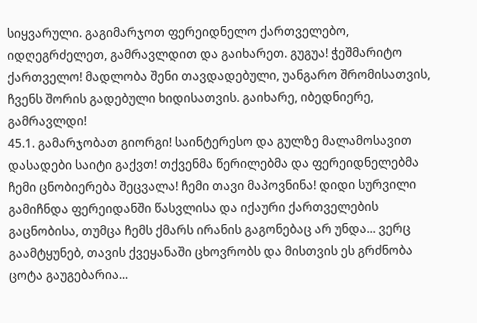სიყვარული. გაგიმარჯოთ ფერეიდნელო ქართველებო, იდღეგრძელეთ, გამრავლდით და გაიხარეთ. გუგუა! ჭეშმარიტო ქართველო! მადლობა შენი თავდადებული, უანგარო შრომისათვის, ჩვენს შორის გადებული ხიდისათვის. გაიხარე, იბედნიერე, გამრავლდი!
45.1. გამარჯობათ გიორგი! საინტერესო და გულზე მალამოსავით დასადები საიტი გაქვთ! თქვენმა წერილებმა და ფერეიდნელებმა ჩემი ცნობიერება შეცვალა! ჩემი თავი მაპოვნინა! დიდი სურვილი გამიჩნდა ფერეიდანში წასვლისა და იქაური ქართველების გაცნობისა, თუმცა ჩემს ქმარს ირანის გაგონებაც არ უნდა... ვერც გაამტყუნებ, თავის ქვეყანაში ცხოვრობს და მისთვის ეს გრძნობა ცოტა გაუგებარია...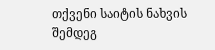თქვენი საიტის ნახვის შემდეგ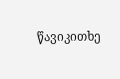წავიკითხე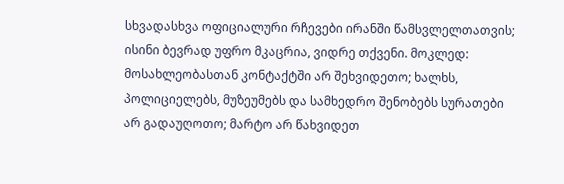სხვადასხვა ოფიციალური რჩევები ირანში წამსვლელთათვის; ისინი ბევრად უფრო მკაცრია, ვიდრე თქვენი. მოკლედ: მოსახლეობასთან კონტაქტში არ შეხვიდეთო; ხალხს, პოლიციელებს, მუზეუმებს და სამხედრო შენობებს სურათები არ გადაუღოთო; მარტო არ წახვიდეთ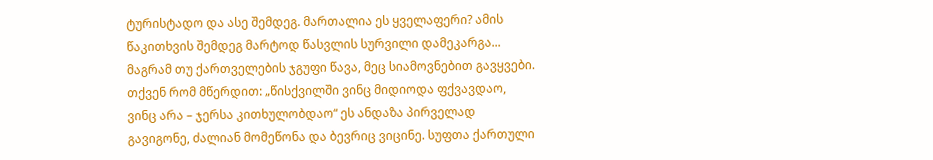ტურისტადო და ასე შემდეგ. მართალია ეს ყველაფერი? ამის წაკითხვის შემდეგ მარტოდ წასვლის სურვილი დამეკარგა... მაგრამ თუ ქართველების ჯგუფი წავა, მეც სიამოვნებით გავყვები. თქვენ რომ მწერდით: „წისქვილში ვინც მიდიოდა ფქვავდაო, ვინც არა – ჯერსა კითხულობდაო“ ეს ანდაზა პირველად გავიგონე, ძალიან მომეწონა და ბევრიც ვიცინე. სუფთა ქართული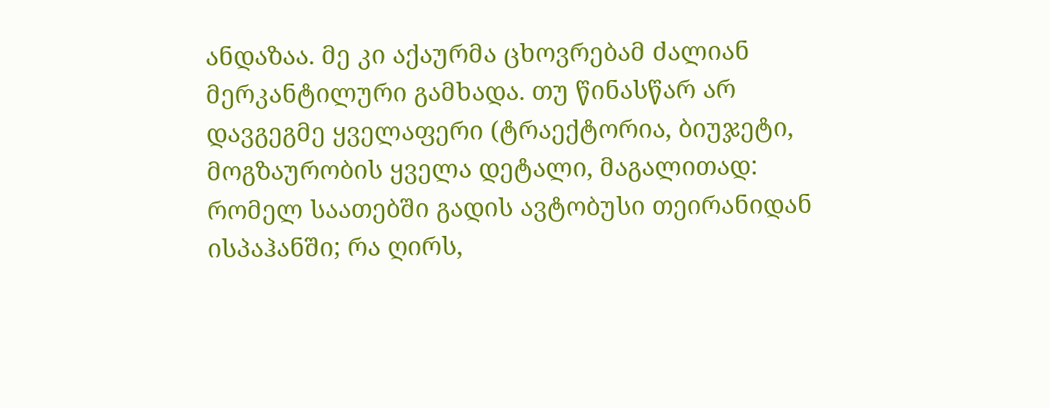ანდაზაა. მე კი აქაურმა ცხოვრებამ ძალიან მერკანტილური გამხადა. თუ წინასწარ არ დავგეგმე ყველაფერი (ტრაექტორია, ბიუჯეტი, მოგზაურობის ყველა დეტალი, მაგალითად: რომელ საათებში გადის ავტობუსი თეირანიდან ისპაჰანში; რა ღირს,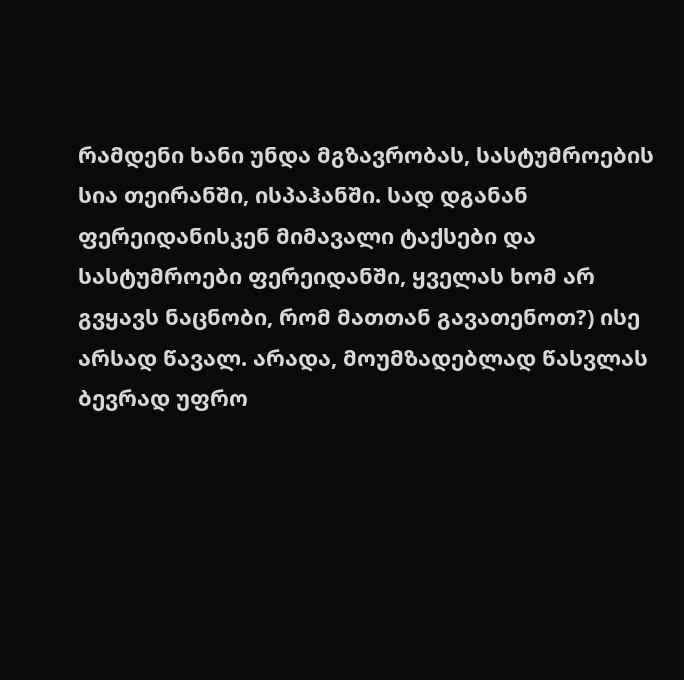რამდენი ხანი უნდა მგზავრობას, სასტუმროების სია თეირანში, ისპაჰანში. სად დგანან ფერეიდანისკენ მიმავალი ტაქსები და სასტუმროები ფერეიდანში, ყველას ხომ არ გვყავს ნაცნობი, რომ მათთან გავათენოთ?) ისე არსად წავალ. არადა, მოუმზადებლად წასვლას ბევრად უფრო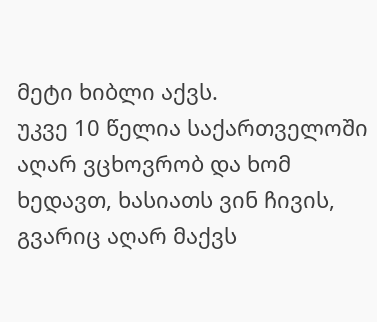მეტი ხიბლი აქვს.
უკვე 10 წელია საქართველოში აღარ ვცხოვრობ და ხომ ხედავთ, ხასიათს ვინ ჩივის, გვარიც აღარ მაქვს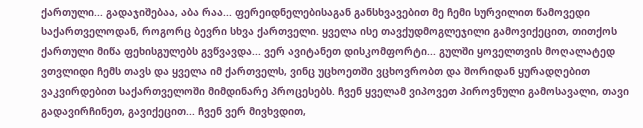ქართული... გადაჯიშებაა, აბა რაა... ფერეიდნელებისაგან განსხვავებით მე ჩემი სურვილით წამოვედი საქართველოდან, როგორც ბევრი სხვა ქართველი. ყველა ისე თავქუდმოგლეჯილი გამოვიქეცით, თითქოს ქართული მიწა ფეხისგულებს გვწვავდა... ვერ ავიტანეთ დისკომფორტი... გულში ყოველთვის მოღალატედ ვთვლიდი ჩემს თავს და ყველა იმ ქართველს, ვინც უცხოეთში ვცხოვრობთ და შორიდან ყურადღებით ვაკვირდებით საქართველოში მიმდინარე პროცესებს. ჩვენ ყველამ ვიპოვეთ პიროვნული გამოსავალი, თავი გადავირჩინეთ, გავიქეცით... ჩვენ ვერ მივხვდით,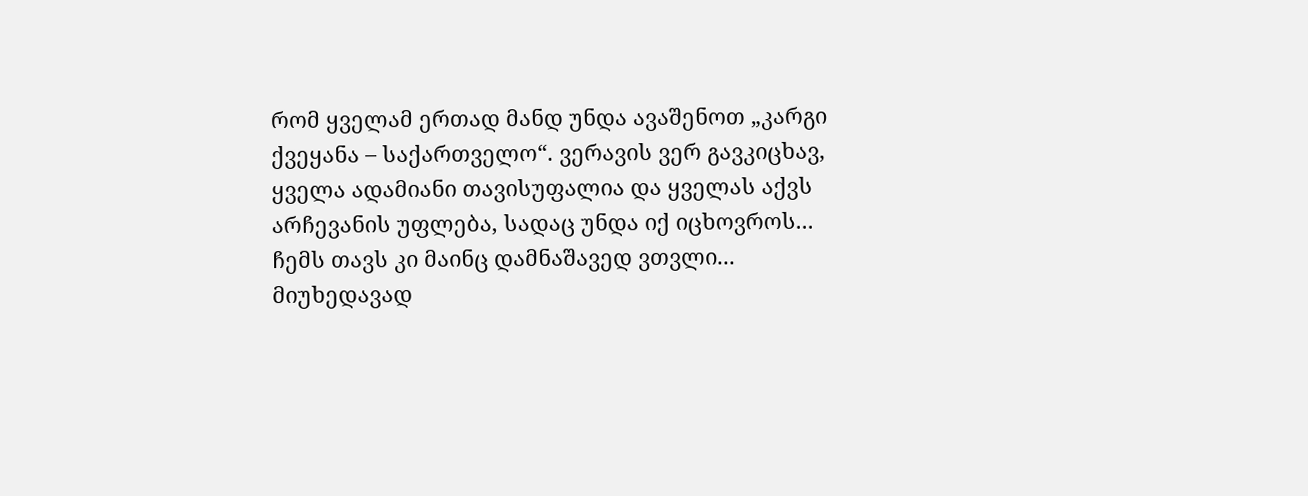რომ ყველამ ერთად მანდ უნდა ავაშენოთ „კარგი ქვეყანა – საქართველო“. ვერავის ვერ გავკიცხავ, ყველა ადამიანი თავისუფალია და ყველას აქვს არჩევანის უფლება, სადაც უნდა იქ იცხოვროს... ჩემს თავს კი მაინც დამნაშავედ ვთვლი...
მიუხედავად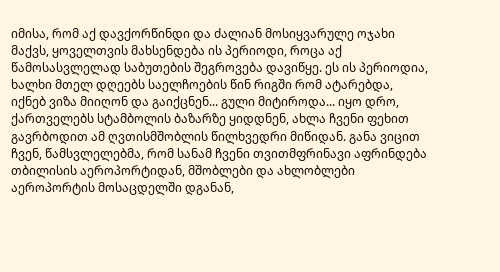იმისა, რომ აქ დავქორწინდი და ძალიან მოსიყვარულე ოჯახი მაქვს, ყოველთვის მახსენდება ის პერიოდი, როცა აქ წამოსასვლელად საბუთების შეგროვება დავიწყე. ეს ის პერიოდია, ხალხი მთელ დღეებს საელჩოების წინ რიგში რომ ატარებდა, იქნებ ვიზა მიიღონ და გაიქცნენ... გული მიტიროდა... იყო დრო, ქართველებს სტამბოლის ბაზარზე ყიდდნენ, ახლა ჩვენი ფეხით გავრბოდით ამ ღვთისმშობლის წილხვედრი მიწიდან. განა ვიცით ჩვენ, წამსვლელებმა, რომ სანამ ჩვენი თვითმფრინავი აფრინდება თბილისის აეროპორტიდან, მშობლები და ახლობლები აეროპორტის მოსაცდელში დგანან,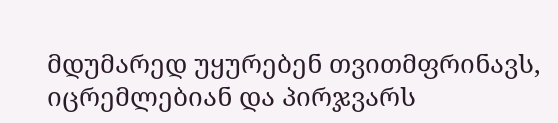მდუმარედ უყურებენ თვითმფრინავს, იცრემლებიან და პირჯვარს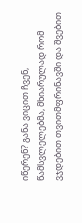იწერენ? განა ვიცით ჩვენ, წამსვლელებმა, მხიარულად რომ ვჯდებით თვითმფრინავში და შვებით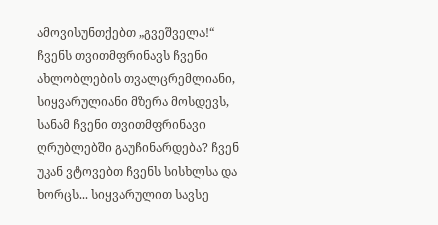ამოვისუნთქებთ „გვეშველა!“ ჩვენს თვითმფრინავს ჩვენი ახლობლების თვალცრემლიანი, სიყვარულიანი მზერა მოსდევს, სანამ ჩვენი თვითმფრინავი ღრუბლებში გაუჩინარდება? ჩვენ უკან ვტოვებთ ჩვენს სისხლსა და ხორცს... სიყვარულით სავსე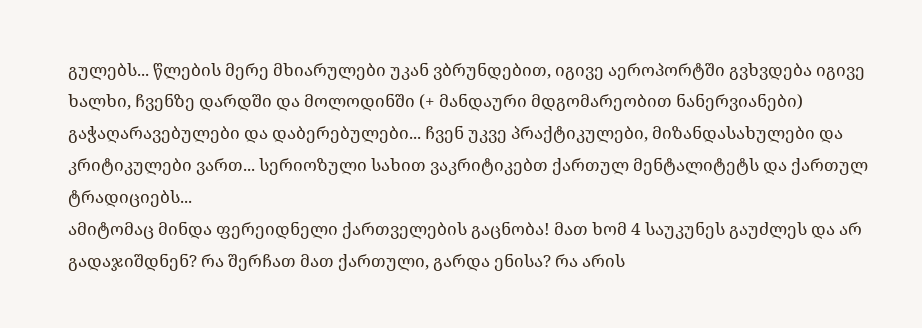გულებს... წლების მერე მხიარულები უკან ვბრუნდებით, იგივე აეროპორტში გვხვდება იგივე ხალხი, ჩვენზე დარდში და მოლოდინში (+ მანდაური მდგომარეობით ნანერვიანები) გაჭაღარავებულები და დაბერებულები... ჩვენ უკვე პრაქტიკულები, მიზანდასახულები და კრიტიკულები ვართ... სერიოზული სახით ვაკრიტიკებთ ქართულ მენტალიტეტს და ქართულ ტრადიციებს...
ამიტომაც მინდა ფერეიდნელი ქართველების გაცნობა! მათ ხომ 4 საუკუნეს გაუძლეს და არ გადაჯიშდნენ? რა შერჩათ მათ ქართული, გარდა ენისა? რა არის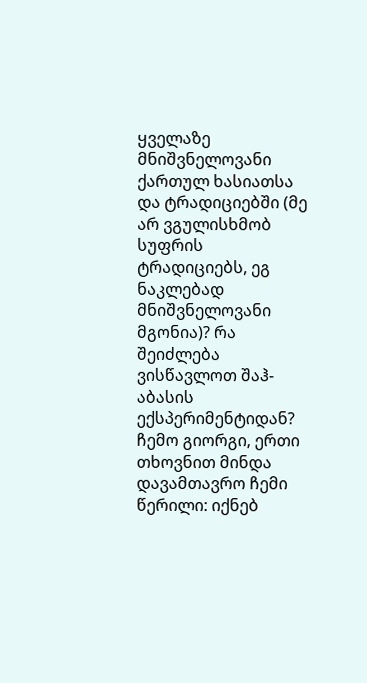ყველაზე მნიშვნელოვანი ქართულ ხასიათსა და ტრადიციებში (მე არ ვგულისხმობ სუფრის ტრადიციებს, ეგ ნაკლებად მნიშვნელოვანი მგონია)? რა შეიძლება ვისწავლოთ შაჰ-აბასის ექსპერიმენტიდან?
ჩემო გიორგი, ერთი თხოვნით მინდა დავამთავრო ჩემი წერილი: იქნებ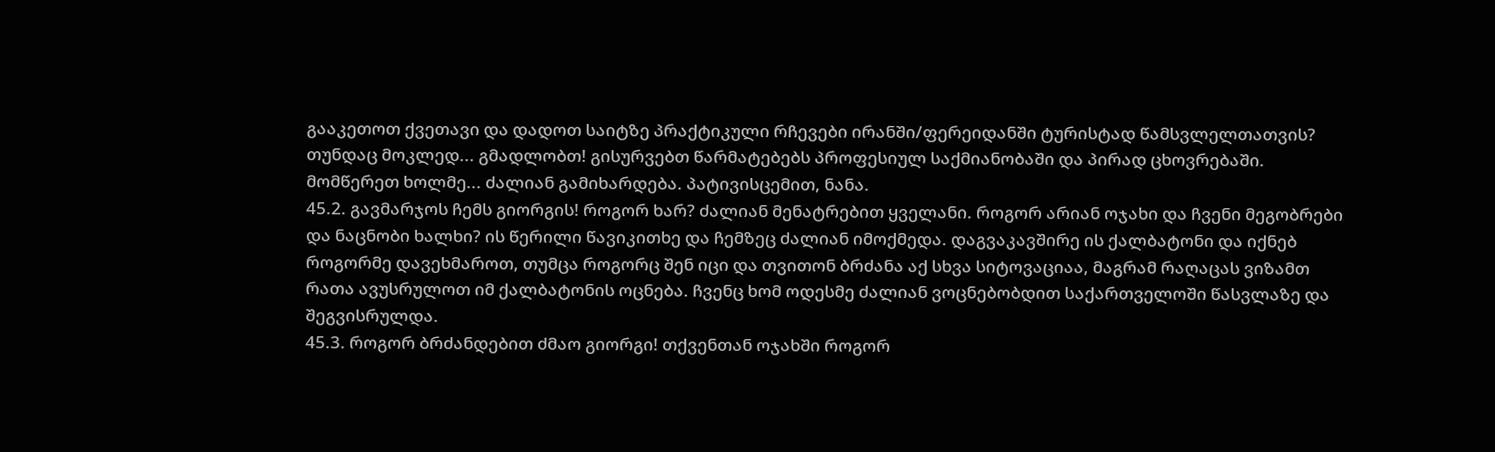გააკეთოთ ქვეთავი და დადოთ საიტზე პრაქტიკული რჩევები ირანში/ფერეიდანში ტურისტად წამსვლელთათვის? თუნდაც მოკლედ... გმადლობთ! გისურვებთ წარმატებებს პროფესიულ საქმიანობაში და პირად ცხოვრებაში. მომწერეთ ხოლმე... ძალიან გამიხარდება. პატივისცემით, ნანა.
45.2. გავმარჯოს ჩემს გიორგის! როგორ ხარ? ძალიან მენატრებით ყველანი. როგორ არიან ოჯახი და ჩვენი მეგობრები და ნაცნობი ხალხი? ის წერილი წავიკითხე და ჩემზეც ძალიან იმოქმედა. დაგვაკავშირე ის ქალბატონი და იქნებ როგორმე დავეხმაროთ, თუმცა როგორც შენ იცი და თვითონ ბრძანა აქ სხვა სიტოვაციაა, მაგრამ რაღაცას ვიზამთ რათა ავუსრულოთ იმ ქალბატონის ოცნება. ჩვენც ხომ ოდესმე ძალიან ვოცნებობდით საქართველოში წასვლაზე და შეგვისრულდა.
45.3. როგორ ბრძანდებით ძმაო გიორგი! თქვენთან ოჯახში როგორ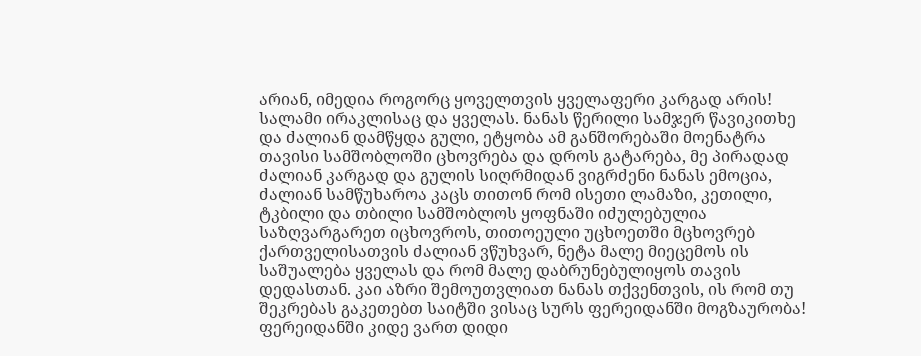არიან, იმედია როგორც ყოველთვის ყველაფერი კარგად არის! სალამი ირაკლისაც და ყველას. ნანას წერილი სამჯერ წავიკითხე და ძალიან დამწყდა გული, ეტყობა ამ განშორებაში მოენატრა თავისი სამშობლოში ცხოვრება და დროს გატარება, მე პირადად ძალიან კარგად და გულის სიღრმიდან ვიგრძენი ნანას ემოცია, ძალიან სამწუხაროა კაცს თითონ რომ ისეთი ლამაზი, კეთილი, ტკბილი და თბილი სამშობლოს ყოფნაში იძულებულია საზღვარგარეთ იცხოვროს, თითოეული უცხოეთში მცხოვრებ ქართველისათვის ძალიან ვწუხვარ, ნეტა მალე მიეცემოს ის საშუალება ყველას და რომ მალე დაბრუნებულიყოს თავის დედასთან. კაი აზრი შემოუთვლიათ ნანას თქვენთვის, ის რომ თუ შეკრებას გაკეთებთ საიტში ვისაც სურს ფერეიდანში მოგზაურობა! ფერეიდანში კიდე ვართ დიდი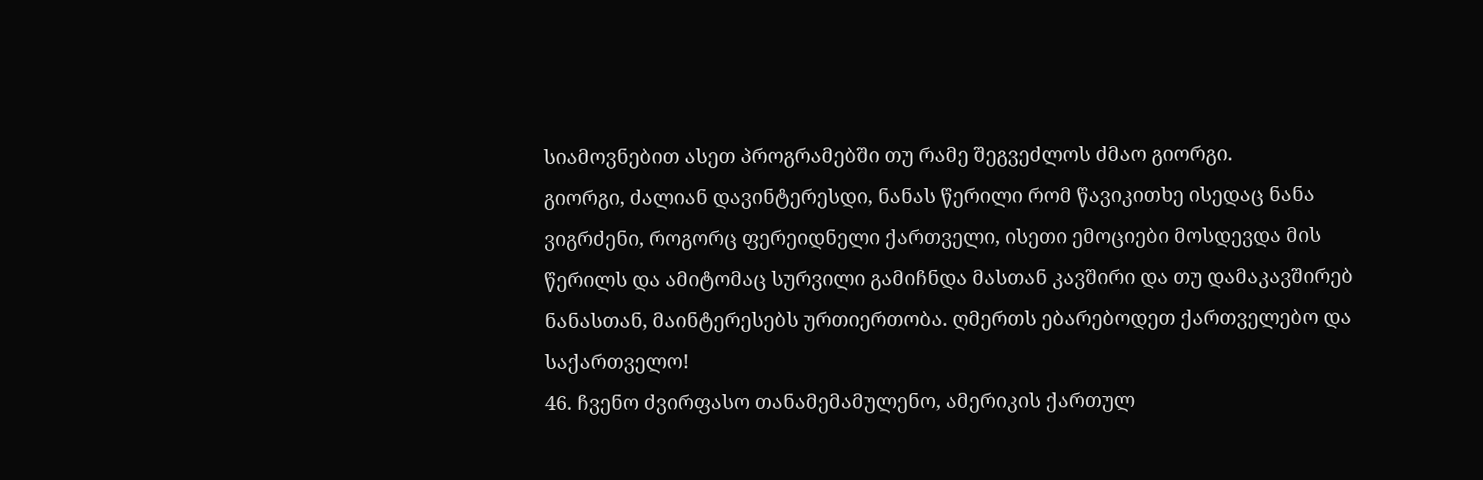სიამოვნებით ასეთ პროგრამებში თუ რამე შეგვეძლოს ძმაო გიორგი.
გიორგი, ძალიან დავინტერესდი, ნანას წერილი რომ წავიკითხე ისედაც ნანა ვიგრძენი, როგორც ფერეიდნელი ქართველი, ისეთი ემოციები მოსდევდა მის წერილს და ამიტომაც სურვილი გამიჩნდა მასთან კავშირი და თუ დამაკავშირებ ნანასთან, მაინტერესებს ურთიერთობა. ღმერთს ებარებოდეთ ქართველებო და საქართველო!
46. ჩვენო ძვირფასო თანამემამულენო, ამერიკის ქართულ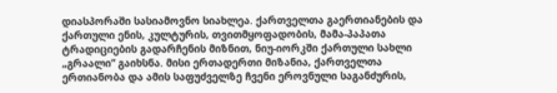დიასპორაში სასიამოვნო სიახლეა. ქართველთა გაერთიანების და ქართული ენის, კულტურის, თვითმყოფადობის, მამა-პაპათა ტრადიციების გადარჩენის მიზნით, ნიუ-იორკში ქართული სახლი „გრაალი“ გაიხსნა. მისი ერთადერთი მიზანია, ქართველთა ერთიანობა და ამის საფუძველზე ჩვენი ეროვნული საგანძურის,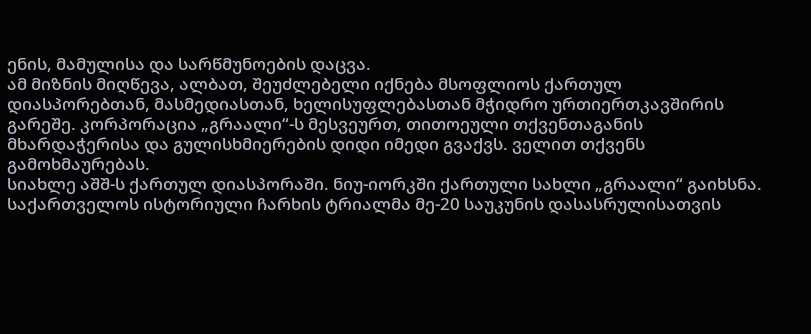ენის, მამულისა და სარწმუნოების დაცვა.
ამ მიზნის მიღწევა, ალბათ, შეუძლებელი იქნება მსოფლიოს ქართულ დიასპორებთან, მასმედიასთან, ხელისუფლებასთან მჭიდრო ურთიერთკავშირის გარეშე. კორპორაცია „გრაალი“-ს მესვეურთ, თითოეული თქვენთაგანის მხარდაჭერისა და გულისხმიერების დიდი იმედი გვაქვს. ველით თქვენს გამოხმაურებას.
სიახლე აშშ-ს ქართულ დიასპორაში. ნიუ-იორკში ქართული სახლი „გრაალი“ გაიხსნა.
საქართველოს ისტორიული ჩარხის ტრიალმა მე-20 საუკუნის დასასრულისათვის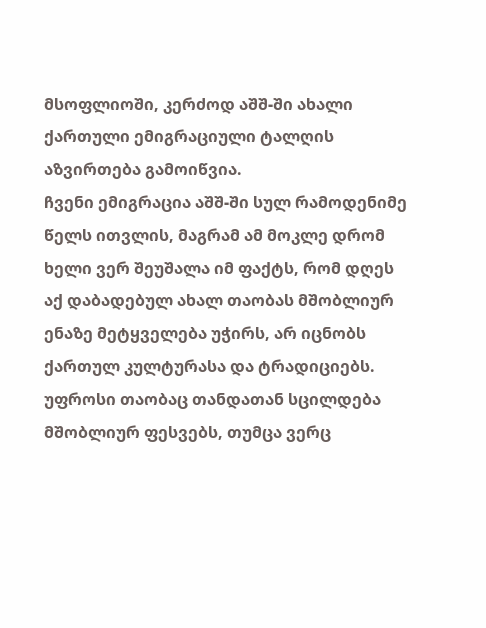მსოფლიოში, კერძოდ აშშ-ში ახალი ქართული ემიგრაციული ტალღის აზვირთება გამოიწვია.
ჩვენი ემიგრაცია აშშ-ში სულ რამოდენიმე წელს ითვლის, მაგრამ ამ მოკლე დრომ ხელი ვერ შეუშალა იმ ფაქტს, რომ დღეს აქ დაბადებულ ახალ თაობას მშობლიურ ენაზე მეტყველება უჭირს, არ იცნობს ქართულ კულტურასა და ტრადიციებს. უფროსი თაობაც თანდათან სცილდება მშობლიურ ფესვებს, თუმცა ვერც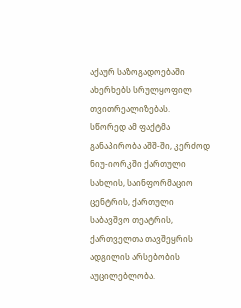აქაურ საზოგადოებაში ახერხებს სრულყოფილ თვითრეალიზებას.
სწორედ ამ ფაქტმა განაპირობა აშშ-ში, კერძოდ ნიუ-იორკში ქართული სახლის, საინფორმაციო ცენტრის, ქართული საბავშვო თეატრის, ქართველთა თავშეყრის ადგილის არსებობის აუცილებლობა.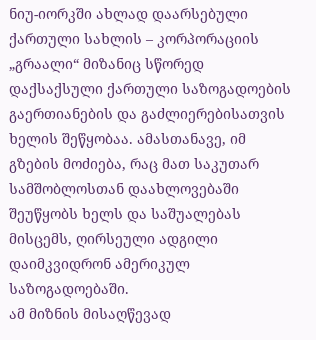ნიუ-იორკში ახლად დაარსებული ქართული სახლის – კორპორაციის „გრაალი“ მიზანიც სწორედ დაქსაქსული ქართული საზოგადოების გაერთიანების და გაძლიერებისათვის ხელის შეწყობაა. ამასთანავე, იმ გზების მოძიება, რაც მათ საკუთარ სამშობლოსთან დაახლოვებაში შეუწყობს ხელს და საშუალებას მისცემს, ღირსეული ადგილი დაიმკვიდრონ ამერიკულ საზოგადოებაში.
ამ მიზნის მისაღწევად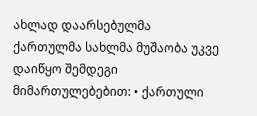ახლად დაარსებულმა ქართულმა სახლმა მუშაობა უკვე დაიწყო შემდეგი მიმართულებებით: • ქართული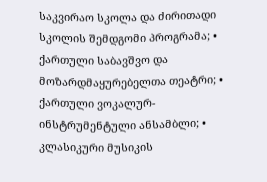საკვირაო სკოლა და ძირითადი სკოლის შემდგომი პროგრამა; • ქართული საბავშვო და მოზარდმაყურებელთა თეატრი; • ქართული ვოკალურ-ინსტრუმენტული ანსამბლი; • კლასიკური მუსიკის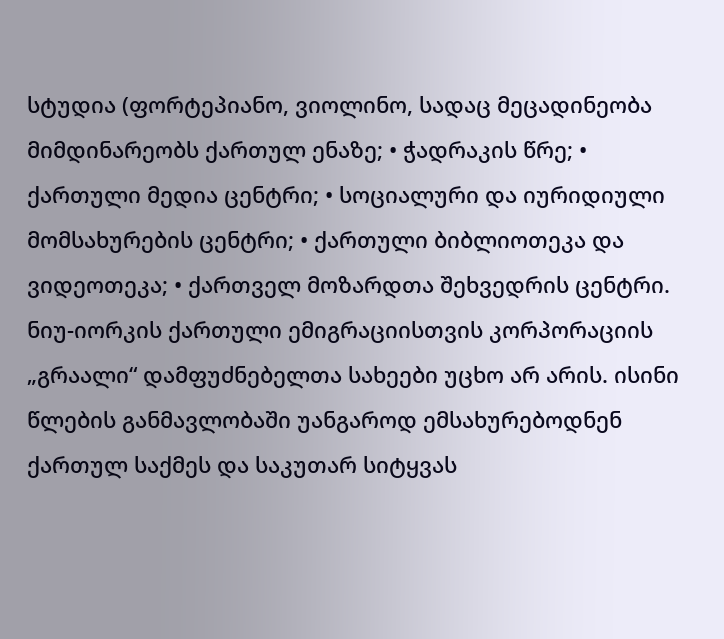სტუდია (ფორტეპიანო, ვიოლინო, სადაც მეცადინეობა მიმდინარეობს ქართულ ენაზე; • ჭადრაკის წრე; • ქართული მედია ცენტრი; • სოციალური და იურიდიული მომსახურების ცენტრი; • ქართული ბიბლიოთეკა და ვიდეოთეკა; • ქართველ მოზარდთა შეხვედრის ცენტრი.
ნიუ-იორკის ქართული ემიგრაციისთვის კორპორაციის „გრაალი“ დამფუძნებელთა სახეები უცხო არ არის. ისინი წლების განმავლობაში უანგაროდ ემსახურებოდნენ ქართულ საქმეს და საკუთარ სიტყვას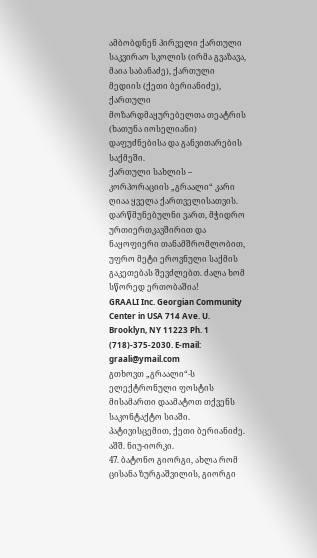ამბობდნენ პირველი ქართული საკვირაო სკოლის (ირმა გვაზავა, მაია საბანაძე), ქართული მედიის (ქეთი ბერიანიძე), ქართული მოზარდმაყურებელთა თეატრის (ხათუნა იოსელიანი) დაფუძნებისა და განვითარების საქმეში.
ქართული სახლის – კორპორაციის „გრაალი“ კარი ღიაა ყველა ქართველისათვის. დარწმუნებულნი ვართ, მჭიდრო ურთიერთკავშირით და ნაყოფიერი თანამშრომლობით, უფრო მეტი ეროვნული საქმის გაკეთებას შევძლებთ. ძალა ხომ სწორედ ერთობაშია!
GRAALI Inc. Georgian Community Center in USA 714 Ave. U. Brooklyn, NY 11223 Ph. 1 (718)-375-2030. E-mail: graali@ymail.com
გთხოვთ „გრაალი“-ს ელექტრონული ფოსტის მისამართი დაამატოთ თქვენს საკონტაქტო სიაში. პატივისცემით, ქეთი ბერიანიძე. აშშ. ნიუ-იორკი.
47. ბატონო გიორგი, ახლა რომ ცისანა ზურგაშვილის, გიორგი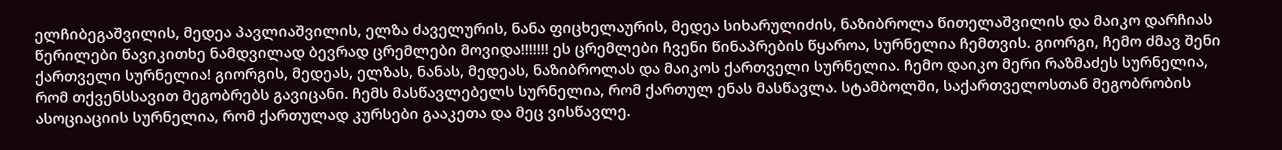ელჩიბეგაშვილის, მედეა პავლიაშვილის, ელზა ძაველურის, ნანა ფიცხელაურის, მედეა სიხარულიძის, ნაზიბროლა წითელაშვილის და მაიკო დარჩიას წერილები წავიკითხე ნამდვილად ბევრად ცრემლები მოვიდა!!!!!!! ეს ცრემლები ჩვენი წინაპრების წყაროა, სურნელია ჩემთვის. გიორგი, ჩემო ძმავ შენი ქართველი სურნელია! გიორგის, მედეას, ელზას, ნანას, მედეას, ნაზიბროლას და მაიკოს ქართველი სურნელია. ჩემო დაიკო მერი რაზმაძეს სურნელია, რომ თქვენსსავით მეგობრებს გავიცანი. ჩემს მასწავლებელს სურნელია, რომ ქართულ ენას მასწავლა. სტამბოლში, საქართველოსთან მეგობრობის ასოციაციის სურნელია, რომ ქართულად კურსები გააკეთა და მეც ვისწავლე.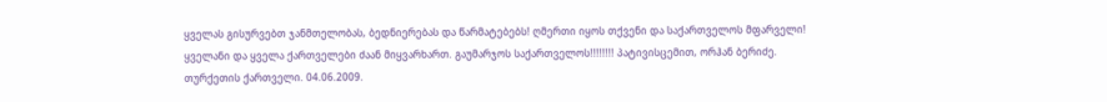ყველას გისურვებთ ჯანმთელობას, ბედნიერებას და წარმატებებს! ღმერთი იყოს თქვენი და საქართველოს მფარველი! ყველანი და ყველა ქართველები ძაან მიყვარხართ. გაუმარჯოს საქართველოს!!!!!!!! პატივისცემით, ორჰან ბერიძე. თურქეთის ქართველი. 04.06.2009.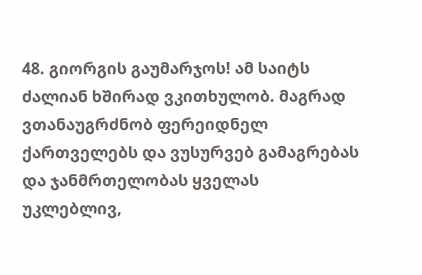48. გიორგის გაუმარჯოს! ამ საიტს ძალიან ხშირად ვკითხულობ. მაგრად ვთანაუგრძნობ ფერეიდნელ ქართველებს და ვუსურვებ გამაგრებას და ჯანმრთელობას ყველას უკლებლივ,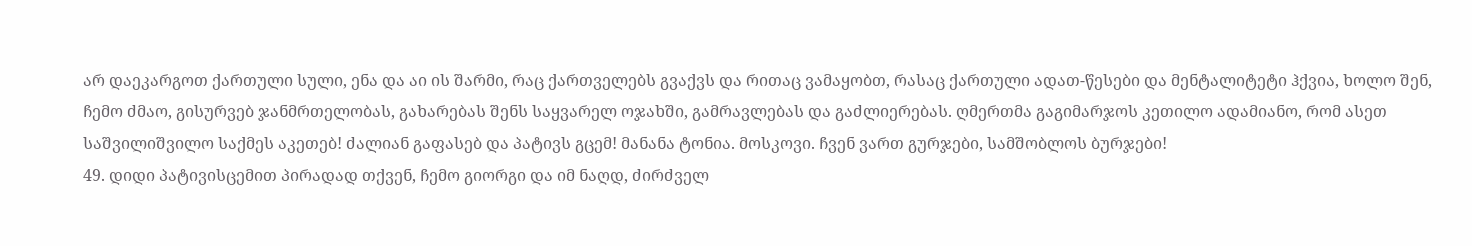არ დაეკარგოთ ქართული სული, ენა და აი ის შარმი, რაც ქართველებს გვაქვს და რითაც ვამაყობთ, რასაც ქართული ადათ-წესები და მენტალიტეტი ჰქვია, ხოლო შენ, ჩემო ძმაო, გისურვებ ჯანმრთელობას, გახარებას შენს საყვარელ ოჯახში, გამრავლებას და გაძლიერებას. ღმერთმა გაგიმარჯოს კეთილო ადამიანო, რომ ასეთ საშვილიშვილო საქმეს აკეთებ! ძალიან გაფასებ და პატივს გცემ! მანანა ტონია. მოსკოვი. ჩვენ ვართ გურჯები, სამშობლოს ბურჯები!
49. დიდი პატივისცემით პირადად თქვენ, ჩემო გიორგი და იმ ნაღდ, ძირძველ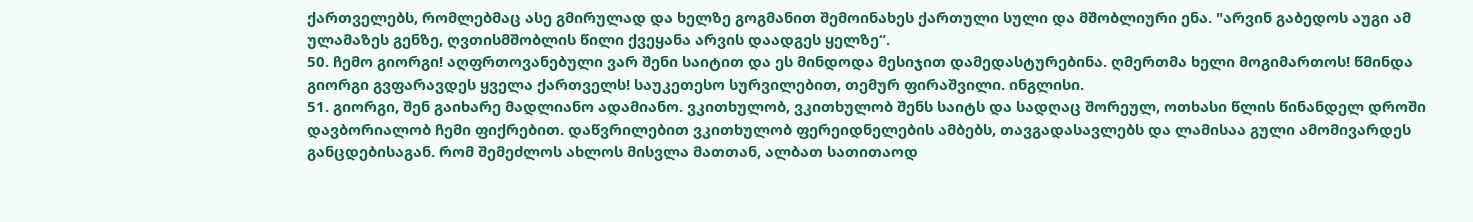ქართველებს, რომლებმაც ასე გმირულად და ხელზე გოგმანით შემოინახეს ქართული სული და მშობლიური ენა. "არვინ გაბედოს აუგი ამ ულამაზეს გენზე, ღვთისმშობლის წილი ქვეყანა არვის დაადგეს ყელზე“.
50. ჩემო გიორგი! აღფრთოვანებული ვარ შენი საიტით და ეს მინდოდა მესიჯით დამედასტურებინა. ღმერთმა ხელი მოგიმართოს! წმინდა გიორგი გვფარავდეს ყველა ქართველს! საუკეთესო სურვილებით, თემურ ფირაშვილი. ინგლისი.
51. გიორგი, შენ გაიხარე მადლიანო ადამიანო. ვკითხულობ, ვკითხულობ შენს საიტს და სადღაც შორეულ, ოთხასი წლის წინანდელ დროში დავბორიალობ ჩემი ფიქრებით. დაწვრილებით ვკითხულობ ფერეიდნელების ამბებს, თავგადასავლებს და ლამისაა გული ამომივარდეს განცდებისაგან. რომ შემეძლოს ახლოს მისვლა მათთან, ალბათ სათითაოდ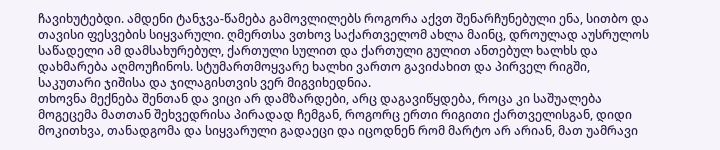ჩავიხუტებდი. ამდენი ტანჯვა-წამება გამოვლილებს როგორა აქვთ შენარჩუნებული ენა, სითბო და თავისი ფესვების სიყვარული. ღმერთსა ვთხოვ საქართველომ ახლა მაინც, დროულად აუსრულოს საწადელი ამ დამსახურებულ, ქართული სულით და ქართული გულით ანთებულ ხალხს და დახმარება აღმოუჩინოს. სტუმართმოყვარე ხალხი ვართო გავიძახით და პირველ რიგში, საკუთარი ჯიშისა და ჯილაგისთვის ვერ მიგვიხედნია.
თხოვნა მექნება შენთან და ვიცი არ დამზარდები, არც დაგავიწყდება, როცა კი საშუალება მოგეცემა მათთან შეხვედრისა პირადად ჩემგან, როგორც ერთი რიგითი ქართველისგან, დიდი მოკითხვა, თანადგომა და სიყვარული გადაეცი და იცოდნენ რომ მარტო არ არიან, მათ უამრავი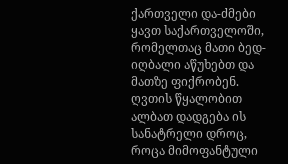ქართველი და-ძმები ყავთ საქართველოში, რომელთაც მათი ბედ-იღბალი აწუხებთ და მათზე ფიქრობენ. ღვთის წყალობით ალბათ დადგება ის სანატრელი დროც, როცა მიმოფანტული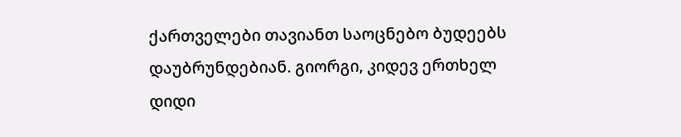ქართველები თავიანთ საოცნებო ბუდეებს დაუბრუნდებიან. გიორგი, კიდევ ერთხელ დიდი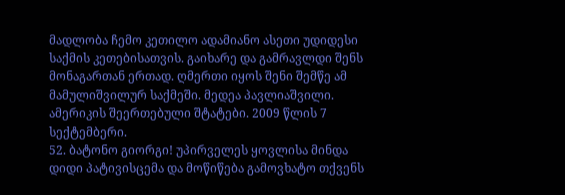მადლობა ჩემო კეთილო ადამიანო ასეთი უდიდესი საქმის კეთებისათვის. გაიხარე და გამრავლდი შენს მონაგართან ერთად. ღმერთი იყოს შენი შემწე ამ მამულიშვილურ საქმეში. მედეა პავლიაშვილი. ამერიკის შეერთებული შტატები. 2009 წლის 7 სექტემბერი.
52. ბატონო გიორგი! უპირველეს ყოვლისა მინდა დიდი პატივისცემა და მოწიწება გამოვხატო თქვენს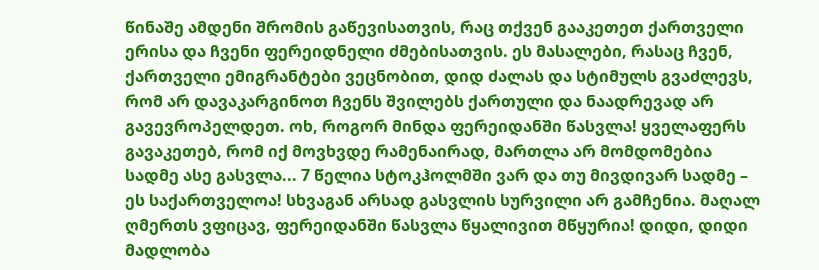წინაშე ამდენი შრომის გაწევისათვის, რაც თქვენ გააკეთეთ ქართველი ერისა და ჩვენი ფერეიდნელი ძმებისათვის. ეს მასალები, რასაც ჩვენ, ქართველი ემიგრანტები ვეცნობით, დიდ ძალას და სტიმულს გვაძლევს, რომ არ დავაკარგინოთ ჩვენს შვილებს ქართული და ნაადრევად არ გავევროპელდეთ. ოხ, როგორ მინდა ფერეიდანში წასვლა! ყველაფერს გავაკეთებ, რომ იქ მოვხვდე რამენაირად, მართლა არ მომდომებია სადმე ასე გასვლა... 7 წელია სტოკჰოლმში ვარ და თუ მივდივარ სადმე – ეს საქართველოა! სხვაგან არსად გასვლის სურვილი არ გამჩენია. მაღალ ღმერთს ვფიცავ, ფერეიდანში წასვლა წყალივით მწყურია! დიდი, დიდი მადლობა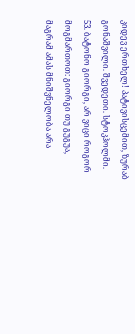კიდევ ერთხელ! პატივისცემით, ზურაბ გონაშვილი. შვედეთი. სტოკჰოლმი.
53. ბატონო გიორგი, არ ვიცი როგორ მოგმართოთ: გიორგი თუ გუგუა, მაგრამ ამას მნიშვნელობა არა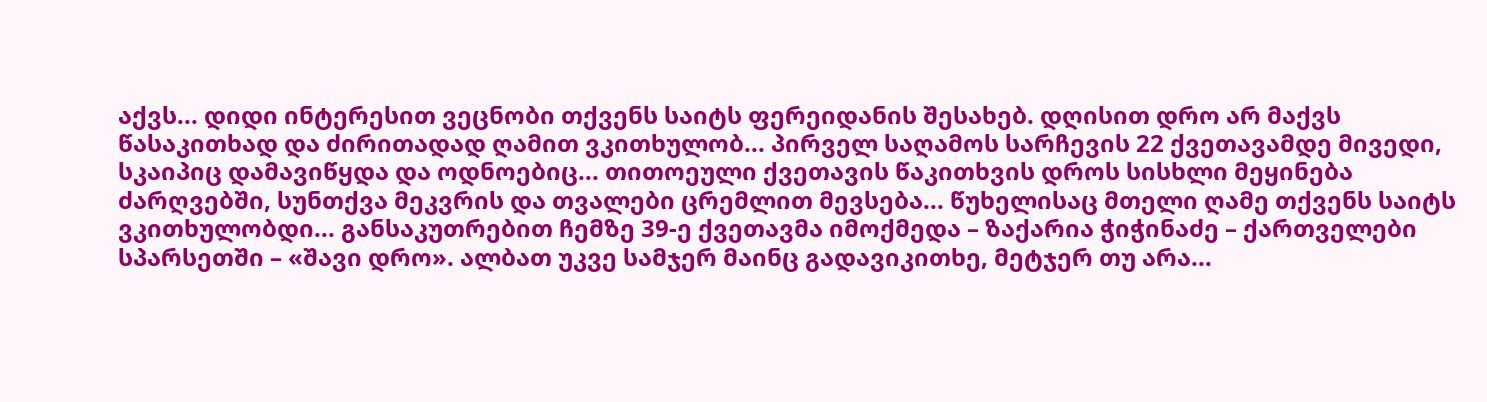აქვს... დიდი ინტერესით ვეცნობი თქვენს საიტს ფერეიდანის შესახებ. დღისით დრო არ მაქვს წასაკითხად და ძირითადად ღამით ვკითხულობ... პირველ საღამოს სარჩევის 22 ქვეთავამდე მივედი, სკაიპიც დამავიწყდა და ოდნოებიც... თითოეული ქვეთავის წაკითხვის დროს სისხლი მეყინება ძარღვებში, სუნთქვა მეკვრის და თვალები ცრემლით მევსება... წუხელისაც მთელი ღამე თქვენს საიტს ვკითხულობდი... განსაკუთრებით ჩემზე 39-ე ქვეთავმა იმოქმედა – ზაქარია ჭიჭინაძე – ქართველები სპარსეთში – «შავი დრო». ალბათ უკვე სამჯერ მაინც გადავიკითხე, მეტჯერ თუ არა...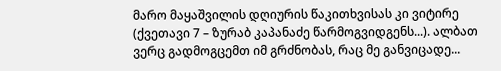მარო მაყაშვილის დღიურის წაკითხვისას კი ვიტირე (ქვეთავი 7 – ზურაბ კაპანაძე წარმოგვიდგენს...). ალბათ ვერც გადმოგცემთ იმ გრძნობას, რაც მე განვიცადე...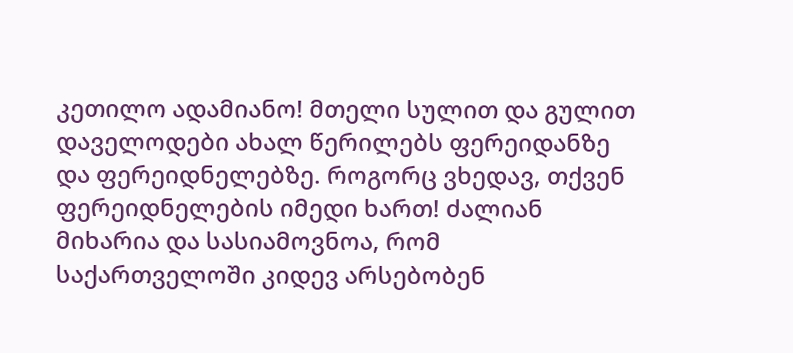კეთილო ადამიანო! მთელი სულით და გულით დაველოდები ახალ წერილებს ფერეიდანზე და ფერეიდნელებზე. როგორც ვხედავ, თქვენ ფერეიდნელების იმედი ხართ! ძალიან მიხარია და სასიამოვნოა, რომ საქართველოში კიდევ არსებობენ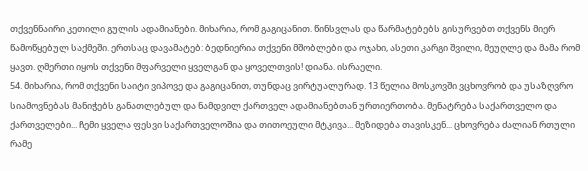თქვენნაირი კეთილი გულის ადამიანები. მიხარია, რომ გაგიცანით. წინსვლას და წარმატებებს გისურვებთ თქვენს მიერ წამოწყებულ საქმეში. ერთსაც დავამატებ: ბედნიერია თქვენი მშობლები და ოჯახი, ასეთი კარგი შვილი, მეუღლე და მამა რომ ყავთ. ღმერთი იყოს თქვენი მფარველი ყველგან და ყოველთვის! დიანა. ისრაელი.
54. მიხარია, რომ თქვენი საიტი ვიპოვე და გაგიცანით, თუნდაც ვირტუალურად. 13 წელია მოსკოვში ვცხოვრობ და უსაზღვრო სიამოვნებას მანიჭებს განათლებულ და ნამდვილ ქართველ ადამიანებთან ურთიერთობა. მენატრება საქართველო და ქართველები... ჩემი ყველა ფესვი საქართველოშია და თითოეული მტკივა... მეზიდება თავისკენ... ცხოვრება ძალიან რთული რამე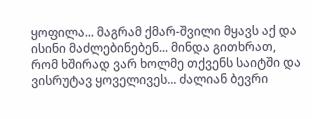ყოფილა... მაგრამ ქმარ-შვილი მყავს აქ და ისინი მაძლებინებენ... მინდა გითხრათ, რომ ხშირად ვარ ხოლმე თქვენს საიტში და ვისრუტავ ყოველივეს... ძალიან ბევრი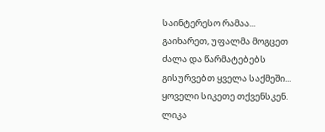საინტერესო რამაა... გაიხარეთ, უფალმა მოგცეთ ძალა და წარმატებებს გისურვებთ ყველა საქმეში... ყოველი სიკეთე თქვენსკენ. ლიკა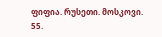ფიფია. რუსეთი. მოსკოვი.
55.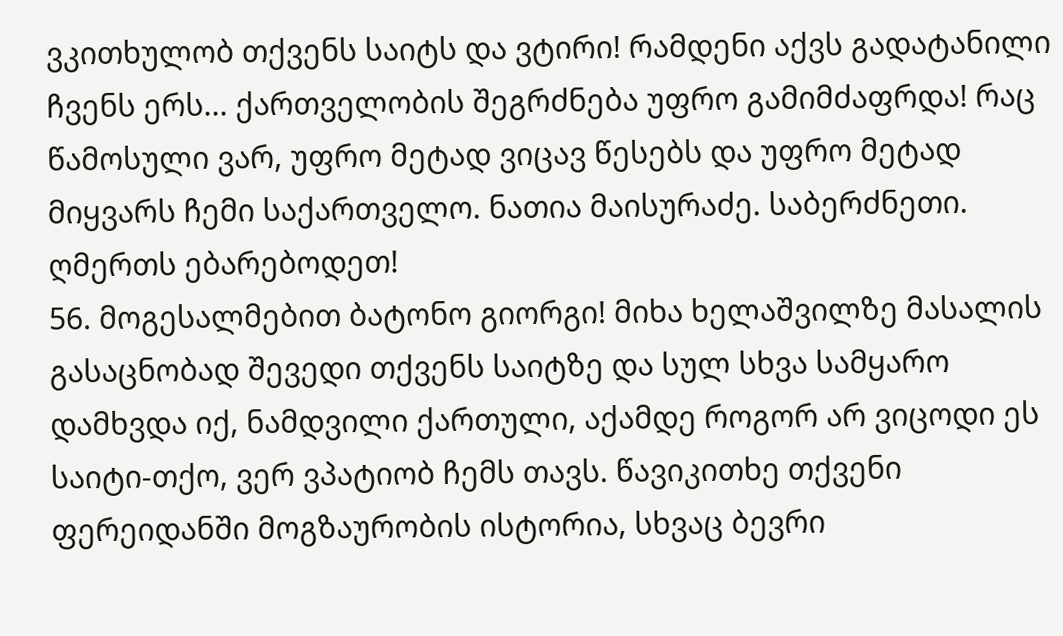ვკითხულობ თქვენს საიტს და ვტირი! რამდენი აქვს გადატანილი ჩვენს ერს... ქართველობის შეგრძნება უფრო გამიმძაფრდა! რაც წამოსული ვარ, უფრო მეტად ვიცავ წესებს და უფრო მეტად მიყვარს ჩემი საქართველო. ნათია მაისურაძე. საბერძნეთი. ღმერთს ებარებოდეთ!
56. მოგესალმებით ბატონო გიორგი! მიხა ხელაშვილზე მასალის გასაცნობად შევედი თქვენს საიტზე და სულ სხვა სამყარო დამხვდა იქ, ნამდვილი ქართული, აქამდე როგორ არ ვიცოდი ეს საიტი-თქო, ვერ ვპატიობ ჩემს თავს. წავიკითხე თქვენი ფერეიდანში მოგზაურობის ისტორია, სხვაც ბევრი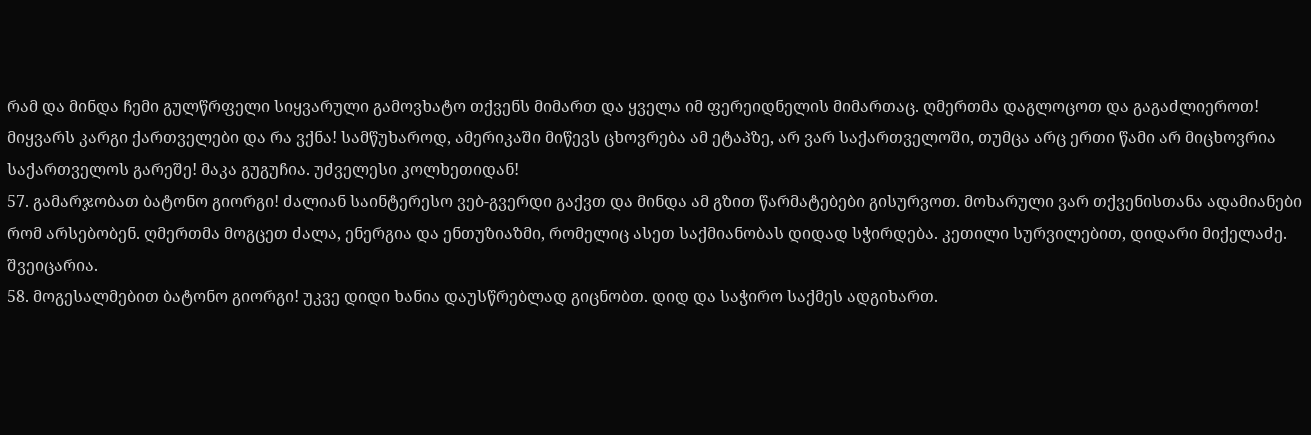რამ და მინდა ჩემი გულწრფელი სიყვარული გამოვხატო თქვენს მიმართ და ყველა იმ ფერეიდნელის მიმართაც. ღმერთმა დაგლოცოთ და გაგაძლიეროთ! მიყვარს კარგი ქართველები და რა ვქნა! სამწუხაროდ, ამერიკაში მიწევს ცხოვრება ამ ეტაპზე, არ ვარ საქართველოში, თუმცა არც ერთი წამი არ მიცხოვრია საქართველოს გარეშე! მაკა გუგუჩია. უძველესი კოლხეთიდან!
57. გამარჯობათ ბატონო გიორგი! ძალიან საინტერესო ვებ-გვერდი გაქვთ და მინდა ამ გზით წარმატებები გისურვოთ. მოხარული ვარ თქვენისთანა ადამიანები რომ არსებობენ. ღმერთმა მოგცეთ ძალა, ენერგია და ენთუზიაზმი, რომელიც ასეთ საქმიანობას დიდად სჭირდება. კეთილი სურვილებით, დიდარი მიქელაძე. შვეიცარია.
58. მოგესალმებით ბატონო გიორგი! უკვე დიდი ხანია დაუსწრებლად გიცნობთ. დიდ და საჭირო საქმეს ადგიხართ.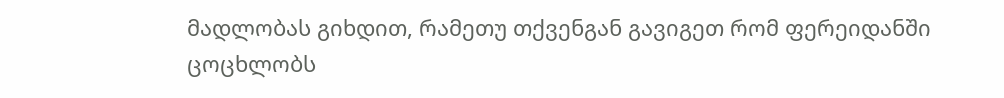მადლობას გიხდით, რამეთუ თქვენგან გავიგეთ რომ ფერეიდანში ცოცხლობს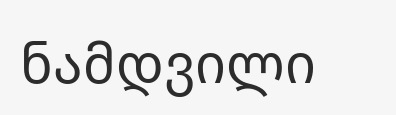ნამდვილი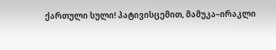ქართული სული! პატივისცემით, მამუკა–ირაკლი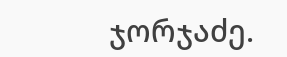ჯორჯაძე.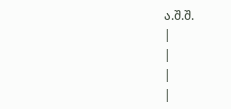ა.შ.შ.
|
|
|
|